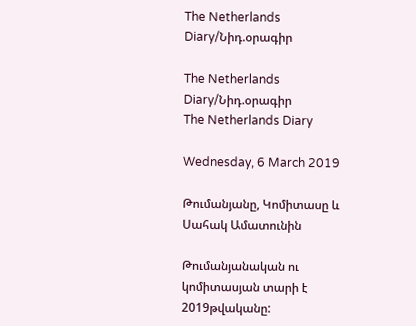The Netherlands Diary/Նիդ.օրագիր

The Netherlands Diary/Նիդ.օրագիր
The Netherlands Diary

Wednesday, 6 March 2019

Թումանյանը, Կոմիտասը և Սահակ Ամատունին

Թումանյանական ու կոմիտասյան տարի է  2019թվականը: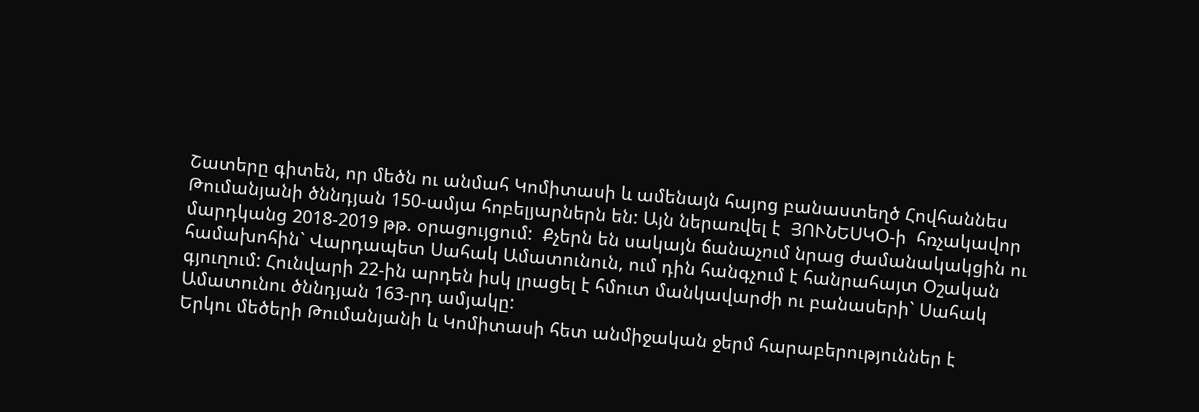Շատերը գիտեն, որ մեծն ու անմահ Կոմիտասի և ամենայն հայոց բանաստեղծ Հովհաննես Թումանյանի ծննդյան 150-ամյա հոբելյարներն են: Այն ներառվել է  ՅՈՒՆԵՍԿՕ-ի  հռչակավոր մարդկանց 2018-2019 թթ. օրացույցում:  Քչերն են սակայն ճանաչում նրաց ժամանակակցին ու համախոհին` Վարդապետ Սահակ Ամատունուն, ում դին հանգչում է հանրահայտ Օշական գյուղում: Հունվարի 22-ին արդեն իսկ լրացել է հմուտ մանկավարժի ու բանասերի` Սահակ Ամատունու ծննդյան 163-րդ ամյակը:
Երկու մեծերի Թումանյանի և Կոմիտասի հետ անմիջական ջերմ հարաբերություններ է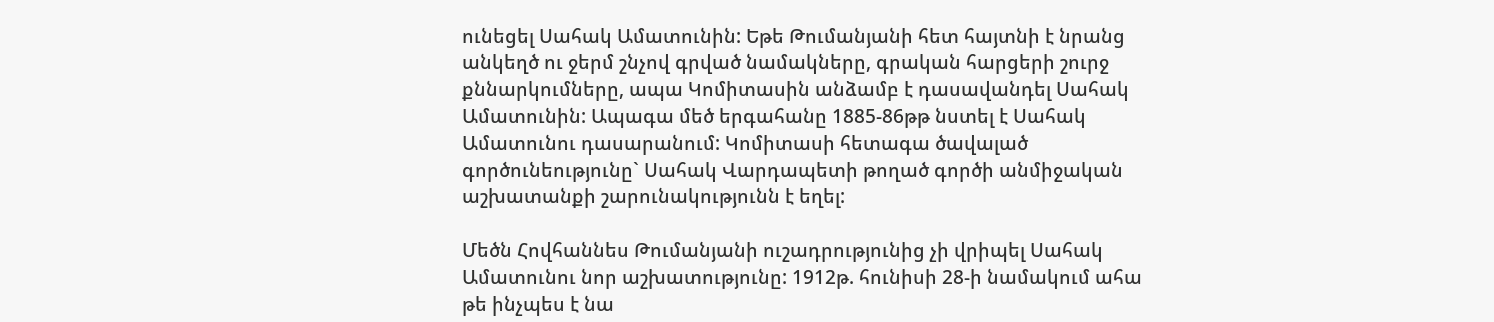ունեցել Սահակ Ամատունին: Եթե Թումանյանի հետ հայտնի է նրանց անկեղծ ու ջերմ շնչով գրված նամակները, գրական հարցերի շուրջ քննարկումները, ապա Կոմիտասին անձամբ է դասավանդել Սահակ Ամատունին: Ապագա մեծ երգահանը 1885-86թթ նստել է Սահակ Ամատունու դասարանում: Կոմիտասի հետագա ծավալած գործունեությունը` Սահակ Վարդապետի թողած գործի անմիջական աշխատանքի շարունակությունն է եղել:

Մեծն Հովհաննես Թումանյանի ուշադրությունից չի վրիպել Սահակ Ամատունու նոր աշխատությունը: 1912թ. հունիսի 28-ի նամակում ահա թե ինչպես է նա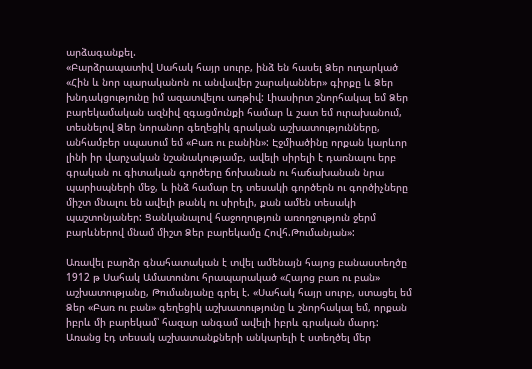արձագանքել.
«Բարձրապատիվ Սահակ հայր սուրբ, ինձ են հասել Ձեր ուղարկած «Հին և նոր պարականոն ու անվավեր շարականներ» գիրքը և Ձեր խնդակցությունը իմ ազատվելու առթիվ: Լիասիրտ շնորհակալ եմ Ձեր բարեկամական ազնիվ զգացմունքի համար և շատ եմ ուրախանում, տեսնելով Ձեր նորանոր գեղեցիկ գրական աշխատությունները, անհամբեր սպասում եմ «Բառ ու բանին»: Էջմիածինը որքան կարևոր լինի իր վարչական նշանակությամբ, ավելի սիրելի է դառնալու երբ գրական ու գիտական գործերը ճոխանան ու հաճախանան նրա պարիսպների մեջ, և ինձ համար էդ տեսակի գործերն ու գործիչները միշտ մնալու են ավելի թանկ ու սիրելի, քան ամեն տեսակի պաշտոնյաներ: Ցանկանալով հաջողություն առողջություն ջերմ բարևներով մնամ միշտ Ձեր բարեկամը Հովհ.Թումանյան»:

Առավել բարձր գնահատական է տվել ամենայն հայոց բանաստեղծը 1912 թ Սահակ Ամատունու հրապարակած «Հայոց բառ ու բան» աշխատությանը, Թումանյանը գրել է. «Սահակ հայր սուրբ, ստացել եմ Ձեր «Բառ ու բան» գեղեցիկ աշխատությունը և շնորհակալ եմ, որքան իբրև մի բարեկամ՝ հազար անգամ ավելի իբրև գրական մարդ: Առանց էդ տեսակ աշխատանքների անկարելի է ստեղծել մեր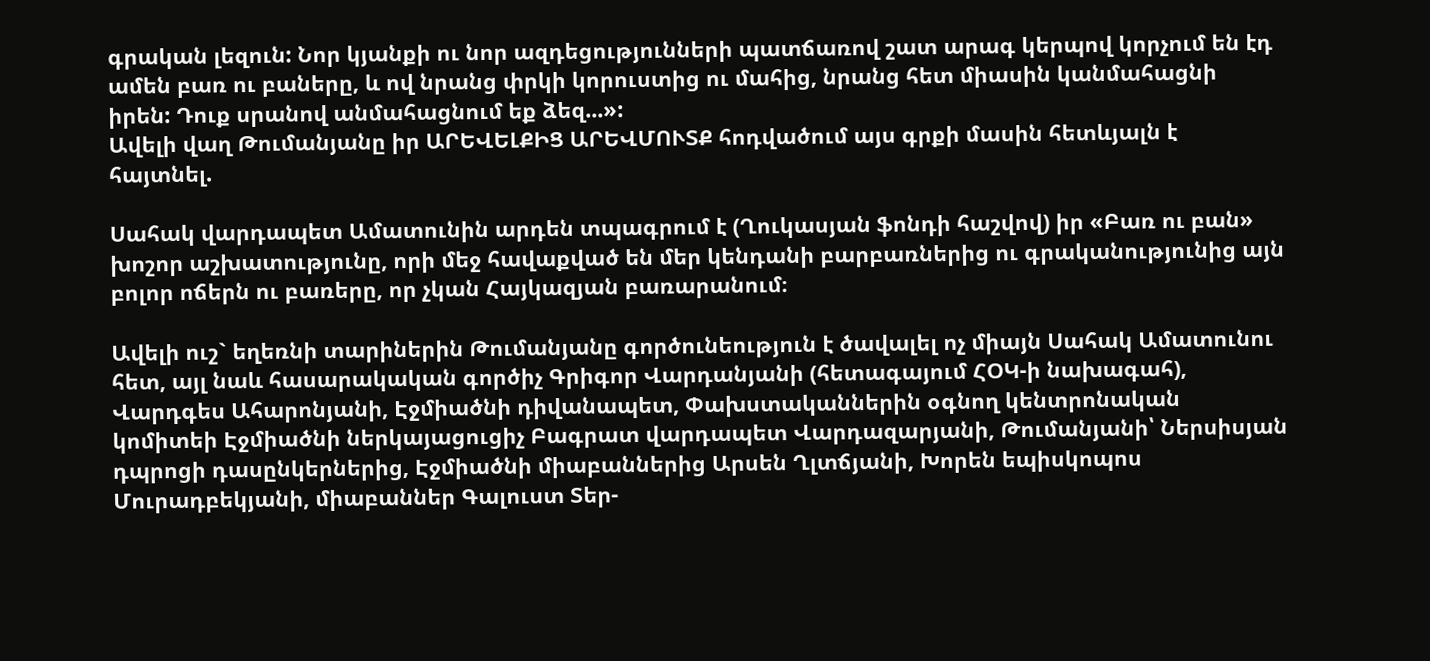գրական լեզուն: Նոր կյանքի ու նոր ազդեցությունների պատճառով շատ արագ կերպով կորչում են էդ ամեն բառ ու բաները, և ով նրանց փրկի կորուստից ու մահից, նրանց հետ միասին կանմահացնի իրեն: Դուք սրանով անմահացնում եք ձեզ...»:
Ավելի վաղ Թումանյանը իր ԱՐԵՎԵԼՔԻՑ ԱՐԵՎՄՈՒՏՔ հոդվածում այս գրքի մասին հետևյալն է հայտնել.

Սահակ վարդապետ Ամատունին արդեն տպագրում է (Ղուկասյան ֆոնդի հաշվով) իր «Բառ ու բան» խոշոր աշխատությունը, որի մեջ հավաքված են մեր կենդանի բարբառներից ու գրականությունից այն բոլոր ոճերն ու բառերը, որ չկան Հայկազյան բառարանում։

Ավելի ուշ` եղեռնի տարիներին Թումանյանը գործունեություն է ծավալել ոչ միայն Սահակ Ամատունու հետ, այլ նաև հասարակական գործիչ Գրիգոր Վարդանյանի (հետագայում ՀՕԿ-ի նախագահ), Վարդգես Ահարոնյանի, Էջմիածնի դիվանապետ, Փախստականներին օգնող կենտրոնական կոմիտեի Էջմիածնի ներկայացուցիչ Բագրատ վարդապետ Վարդազարյանի, Թումանյանի՝ Ներսիսյան դպրոցի դասընկերներից, Էջմիածնի միաբաններից Արսեն Ղլտճյանի, Խորեն եպիսկոպոս Մուրադբեկյանի, միաբաններ Գալուստ Տեր-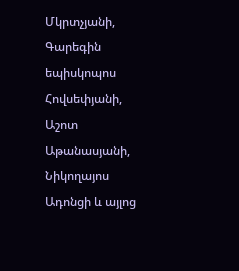Մկրտչյանի, Գարեգին եպիսկոպոս Հովսեփյանի, Աշոտ Աթանասյանի, Նիկողայոս Ադոնցի և այլոց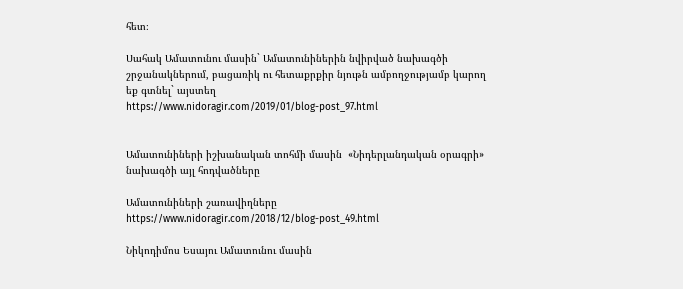հետ։

Սահակ Ամատունու մասին` Ամատունիներին նվիրված նախագծի շրջանակներում, բացառիկ ու հետաքրքիր նյութն ամբողջությամբ կարող եք գտնել` այստեղ
https://www.nidoragir.com/2019/01/blog-post_97.html


Ամատունիների իշխանական տոհմի մասին  «Նիդերլանդական օրագրի» նախագծի այլ հոդվածները

Ամատունիների շառավիղները
https://www.nidoragir.com/2018/12/blog-post_49.html

Նիկոդիմոս Եսայու Ամատունու մասին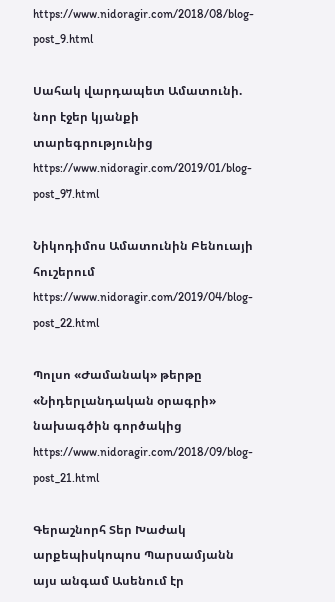https://www.nidoragir.com/2018/08/blog-post_9.html

Սահակ վարդապետ Ամատունի. նոր էջեր կյանքի տարեգրությունից
https://www.nidoragir.com/2019/01/blog-post_97.html

Նիկոդիմոս Ամատունին Բենուայի հուշերում
https://www.nidoragir.com/2019/04/blog-post_22.html

Պոլսո «Ժամանակ» թերթը «Նիդերլանդական օրագրի» նախագծին գործակից
https://www.nidoragir.com/2018/09/blog-post_21.html

Գերաշնորհ Տեր Խաժակ արքեպիսկոպոս Պարսամյանն այս անգամ Ասենում էր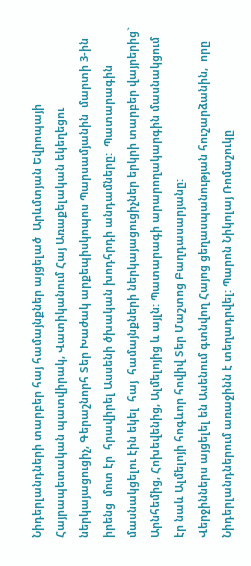Նիդերլանդների տարբեր հայ համայնքներ այցելած  Արևմտյան Եվրոպայի Հայրապետական պատվիրակ, Վատիկանում Հայ Առաքելական եկեղեցու ներկայացուցիչ, Գերաշնորհ Տեր Խաժակ արքեպիսկոպոս Պարսամյանին  մարտի 3-ին  իրենց  մոտ էր  հրավիրել Ասսենի ծխական խոդհրդի անդամները:  Պատարագին մասնակցելու էին եկել  հայ  համայնքների ներկայացուցիչներ երկրի տարբեր վայրերից` Արնհեմից, Հոխեվենից, Ալմելոյից և այլն: Պատարագի արարողակարգին մասնակցում էր նաև Ալմելոյի հոգևոր հովիվ Տեր Մաշտոց Բաղդասարյանը:
Վերջիններս այցելել են Ասենում գտնվող Հայոց ցեղասպանության հուշարձանին,  որը Նիդերլանդներում առաջինն է տեղադրվել: Պարոն Նիկոլայ Ռոմաշուկը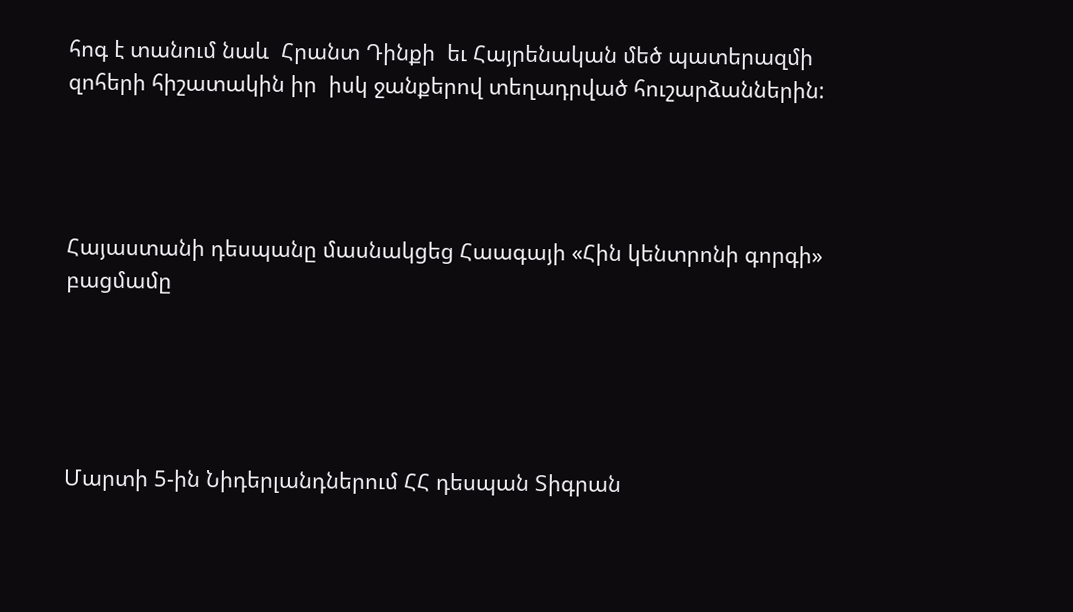հոգ է տանում նաև  Հրանտ Դինքի  եւ Հայրենական մեծ պատերազմի զոհերի հիշատակին իր  իսկ ջանքերով տեղադրված հուշարձաններին:




Հայաստանի դեսպանը մասնակցեց Հաագայի «Հին կենտրոնի գորգի» բացմամը





Մարտի 5-ին Նիդերլանդներում ՀՀ դեսպան Տիգրան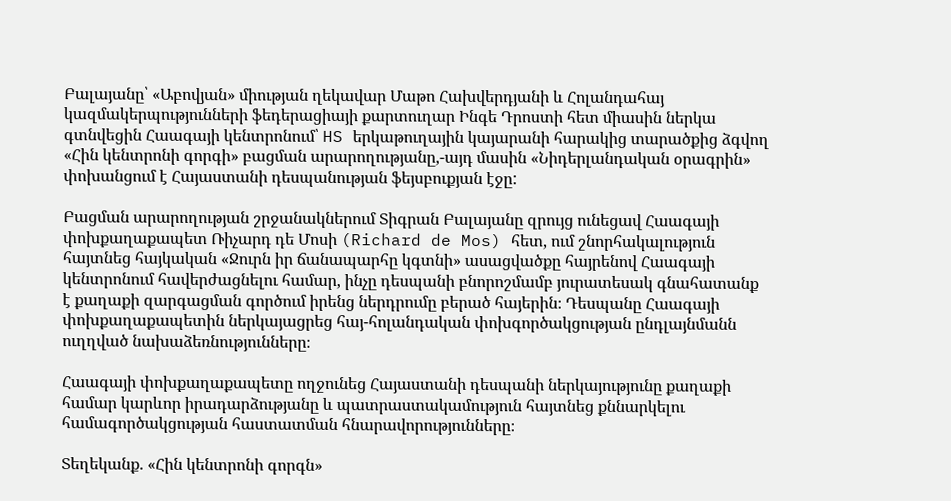Բալայանը՝ «Աբովյան» միության ղեկավար Մաթո Հախվերդյանի և Հոլանդահայ կազմակերպությունների ֆեդերացիայի քարտուղար Ինգե Դրոստի հետ միասին ներկա գտնվեցին Հաագայի կենտրոնում՝ HS երկաթուղային կայարանի հարակից տարածքից ձգվող «Հին կենտրոնի գորգի» բացման արարողությանը,-այդ մասին «Նիդերլանդական օրագրին» փոխանցում է Հայաստանի դեսպանության ֆեյսբուքյան էջը:

Բացման արարողության շրջանակներում Տիգրան Բալայանը զրույց ունեցավ Հաագայի փոխքաղաքապետ Ռիչարդ դե Մոսի (Richard de Mos) հետ, ում շնորհակալություն հայտնեց հայկական «Ջուրն իր ճանապարհը կգտնի» ասացվածքը հայրենով Հաագայի կենտրոնում հավերժացնելու համար, ինչը դեսպանի բնորոշմամբ յուրատեսակ գնահատանք է քաղաքի զարգացման գործում իրենց ներդրումը բերած հայերին։ Դեսպանը Հաագայի փոխքաղաքապետին ներկայացրեց հայ-հոլանդական փոխգործակցության ընդլայնմանն ուղղված նախաձեռնությունները։

Հաագայի փոխքաղաքապետը ողջունեց Հայաստանի դեսպանի ներկայությունը քաղաքի համար կարևոր իրադարձությանը և պատրաստակամություն հայտնեց քննարկելու համագործակցության հաստատման հնարավորությունները։

Տեղեկանք. «Հին կենտրոնի գորգն»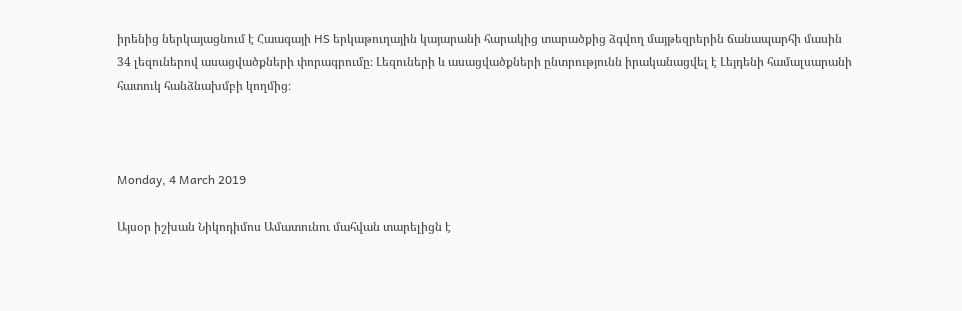իրենից ներկայացնում է Հաագայի HS երկաթուղային կայարանի հարակից տարածքից ձգվող մայթեզրերին ճանապարհի մասին 34 լեզուներով ասացվածքների փորագրումը։ Լեզուների և ասացվածքների ընտրությունն իրականացվել է Լեյդենի համալսարանի հատուկ հանձնախմբի կողմից։



Monday, 4 March 2019

Այսօր իշխան Նիկոդիմոս Ամատունու մահվան տարելիցն է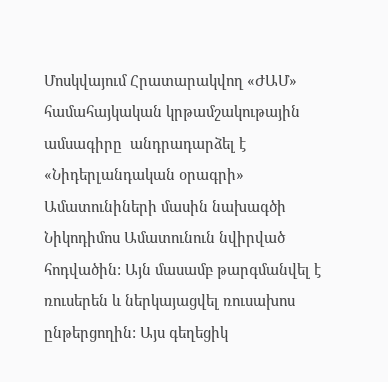Մոսկվայում Հրատարակվող «ԺԱՄ»  համահայկական կրթամշակութային ամսագիրը  անդրադարձել է «Նիդերլանդական օրագրի» Ամատունիների մասին նախագծի Նիկոդիմոս Ամատունուն նվիրված հոդվածին: Այն մասամբ թարգմանվել է ռուսերեն և ներկայացվել ռուսախոս ընթերցողին: Այս գեղեցիկ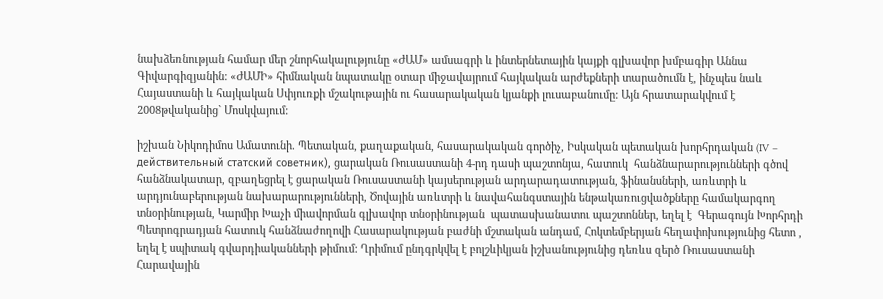նախձեռնության համար մեր շնորհակալությունը «ԺԱՄ» ամսագրի և ինտերնետային կայքի գլխավոր խմբագիր Աննա Գիվարգիզյանին: «ԺԱՄԻ» հիմնական նպատակը օտար միջավայրում հայկական արժեքների տարածումն է, ինչպես նաև Հայաստանի և հայկական Սփյուռքի մշակութային ու հասարակական կյանքի լուսաբանումը: Այն հրատարակվում է 2008թվականից` Մոսկվայում:

իշխան Նիկոդիմոս Ամատունի. Պետական, քաղաքական, հասարակական գործիչ, Իսկական պետական խորհրդական (IV – действительный статский советник), ցարական Ռուսաստանի 4-րդ դասի պաշտոնյա, հատուկ  հանձնարարությունների գծով հանձնակատար, զբաղեցրել է ցարական Ռուսաստանի կայսերության արդարադատության, ֆինանսների, առևտրի և արդյունաբերության նախարարությունների, Ծովային առևտրի և նավահանգստային ենթակառուցվածքները համակարգող տնօրինության, Կարմիր Խաչի միավորման գլխավոր տնօրինության  պատասխանատու պաշտոններ, եղել է  Գերագույն Խորհրդի Պետրոգրադյան հատուկ հանձնաժողովի Հասարակության բաժնի մշտական անդամ, Հոկտեմբերյան հեղափոխությունից հետո , եղել է սպիտակ գվարդիականների թիմում: Ղրիմում ընդգրկվել է բոլշևիկյան իշխանությունից դեռևս զերծ Ռուսաստանի Հարավային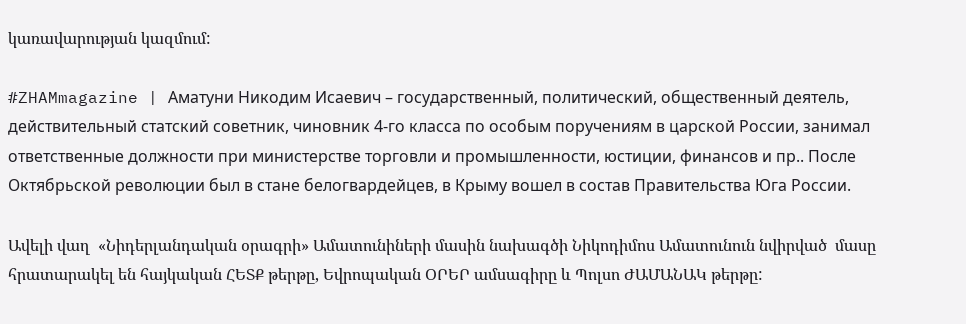կառավարության կազմում:

#ZHAMmagazine | Аматуни Никодим Исаевич – государственный, политический, общественный деятель, действительный статский советник, чиновник 4-го класса по особым поручениям в царской России, занимал ответственные должности при министерстве торговли и промышленности, юстиции, финансов и пр.. После Октябрьской революции был в стане белогвардейцев, в Крыму вошел в состав Правительства Юга России.

Ավելի վաղ  «Նիդերլանդական օրագրի» Ամատունիների մասին նախագծի Նիկոդիմոս Ամատունուն նվիրված  մասը հրատարակել են հայկական ՀԵՏՔ թերթը, Եվրոպական ՕՐԵՐ ամսագիրը և Պոլսո ԺԱՄԱՆԱԿ թերթը: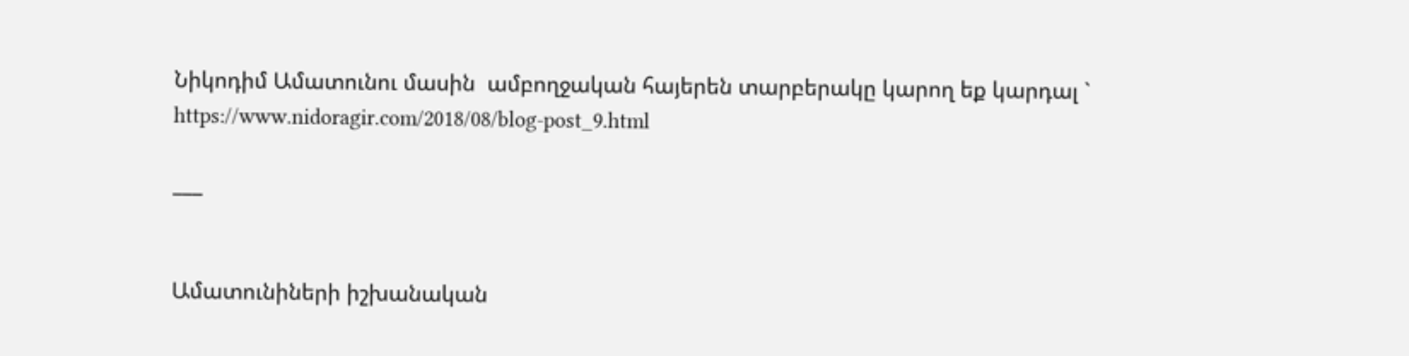Նիկոդիմ Ամատունու մասին  ամբողջական հայերեն տարբերակը կարող եք կարդալ `
https://www.nidoragir.com/2018/08/blog-post_9.html

___


Ամատունիների իշխանական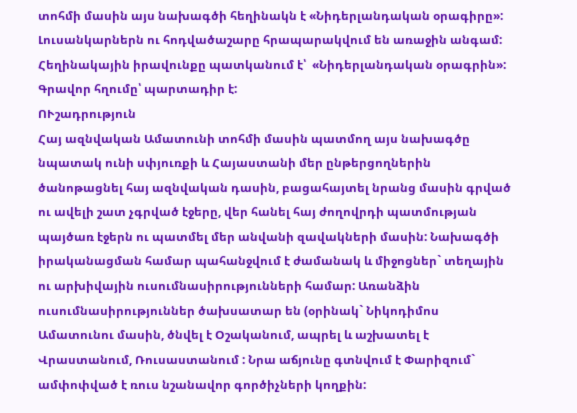տոհմի մասին այս նախագծի հեղինակն է «Նիդերլանդական օրագիրը»:
Լուսանկարներն ու հոդվածաշարը հրապարակվում են առաջին անգամ: Հեղինակային իրավունքը պատկանում է՝  «Նիդերլանդական օրագրին»: Գրավոր հղումը՝ պարտադիր է:
ՈՒշադրություն
Հայ ազնվական Ամատունի տոհմի մասին պատմող այս նախագծը նպատակ ունի սփյուռքի և Հայաստանի մեր ընթերցողներին ծանոթացնել հայ ազնվական դասին, բացահայտել նրանց մասին գրված ու ավելի շատ չգրված էջերը, վեր հանել հայ ժողովրդի պատմության պայծառ էջերն ու պատմել մեր անվանի զավակների մասին: Նախագծի իրականացման համար պահանջվում է ժամանակ և միջոցներ` տեղային ու արխիվային ուսումնասիրությունների համար: Առանձին ուսումնասիրություններ ծախսատար են (օրինակ` Նիկոդիմոս Ամատունու մասին, ծնվել է Օշականում, ապրել և աշխատել է Վրաստանում, Ռուսաստանում : Նրա աճյունը գտնվում է Փարիզում` ամփոփված է ռուս նշանավոր գործիչների կողքին: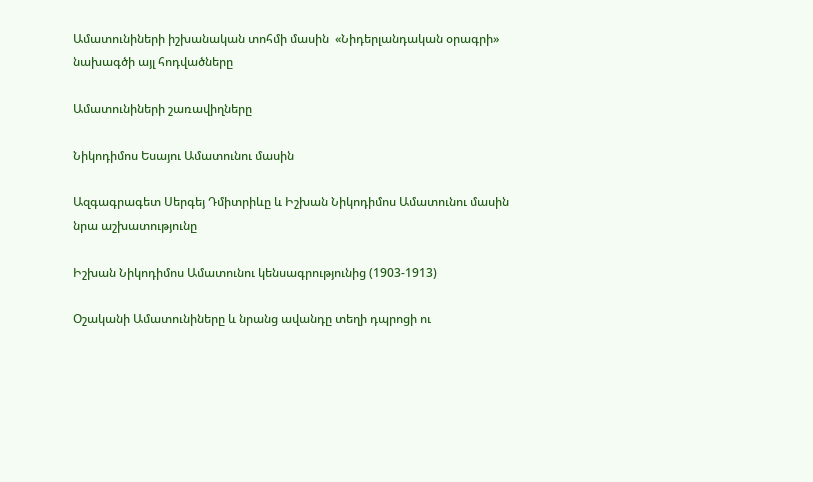Ամատունիների իշխանական տոհմի մասին  «Նիդերլանդական օրագրի» նախագծի այլ հոդվածները

Ամատունիների շառավիղները

Նիկոդիմոս Եսայու Ամատունու մասին

Ազգագրագետ Սերգեյ Դմիտրիևը և Իշխան Նիկոդիմոս Ամատունու մասին նրա աշխատությունը

Իշխան Նիկոդիմոս Ամատունու կենսագրությունից (1903-1913)

Օշականի Ամատունիները և նրանց ավանդը տեղի դպրոցի ու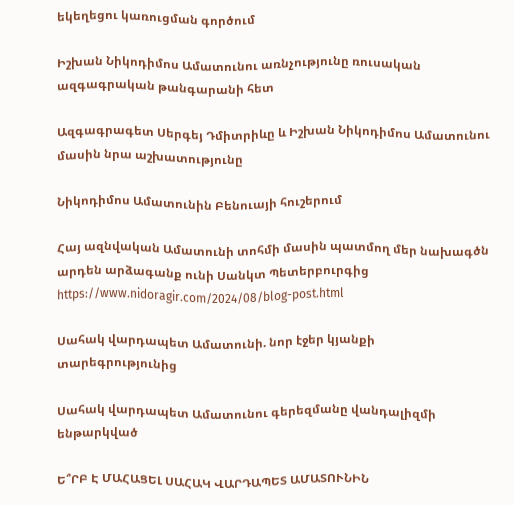եկեղեցու կառուցման գործում

Իշխան Նիկոդիմոս Ամատունու առնչությունը ռուսական ազգագրական թանգարանի հետ

Ազգագրագետ Սերգեյ Դմիտրիևը և Իշխան Նիկոդիմոս Ամատունու մասին նրա աշխատությունը

Նիկոդիմոս Ամատունին Բենուայի հուշերում

Հայ ազնվական Ամատունի տոհմի մասին պատմող մեր նախագծն արդեն արձագանք ունի Սանկտ Պետերբուրգից
https://www.nidoragir.com/2024/08/blog-post.html

Սահակ վարդապետ Ամատունի. նոր էջեր կյանքի տարեգրությունից

Սահակ վարդապետ Ամատունու գերեզմանը վանդալիզմի ենթարկված

Ե՞ՐԲ Է ՄԱՀԱՑԵԼ ՍԱՀԱԿ ՎԱՐԴԱՊԵՏ ԱՄԱՏՈՒՆԻՆ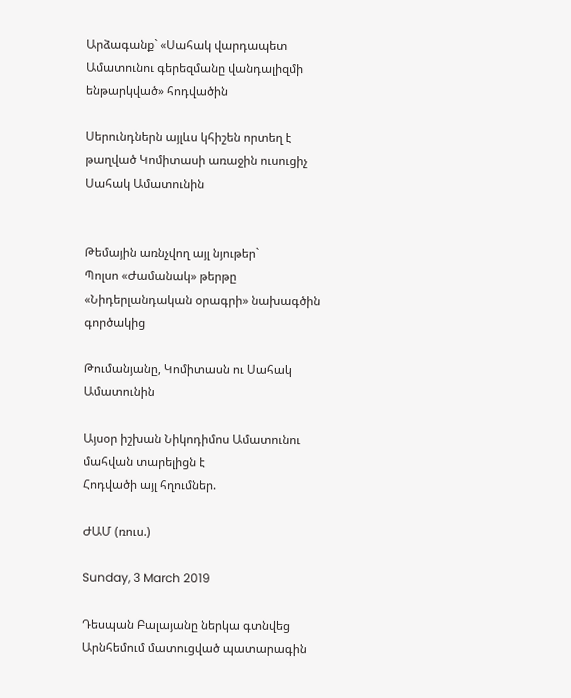Արձագանք` «Սահակ վարդապետ Ամատունու գերեզմանը վանդալիզմի ենթարկված» հոդվածին

Սերունդներն այլևս կհիշեն որտեղ է թաղված Կոմիտասի առաջին ուսուցիչ Սահակ Ամատունին


Թեմային առնչվող այլ նյութեր`
Պոլսո «Ժամանակ» թերթը «Նիդերլանդական օրագրի» նախագծին գործակից

Թումանյանը, Կոմիտասն ու Սահակ Ամատունին

Այսօր իշխան Նիկոդիմոս Ամատունու մահվան տարելիցն է
Հոդվածի այլ հղումներ.

ԺԱՄ (ռուս.)

Sunday, 3 March 2019

Դեսպան Բալայանը ներկա գտնվեց Արնհեմում մատուցված պատարագին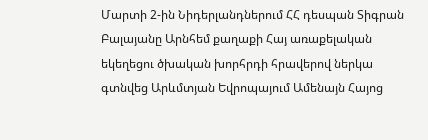Մարտի 2-ին Նիդերլանդներում ՀՀ դեսպան Տիգրան Բալայանը Արնհեմ քաղաքի Հայ առաքելական եկեղեցու ծխական խորհրդի հրավերով ներկա գտնվեց Արևմտյան Եվրոպայում Ամենայն Հայոց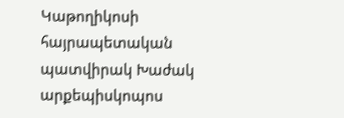Կաթողիկոսի հայրապետական պատվիրակ Խաժակ արքեպիսկոպոս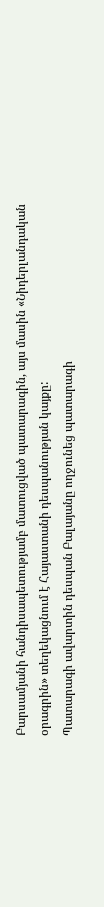Բարսամյանի հանդիսապետությամբ մատուցված պատարագին, այս մասին «Նիդերլանդական օրագրին» տեղեկացնում է Հայաստանի դեսպանության կայքը:
Պատարագի ավարտին դեսպան Բալայանը ողջունեց պատարագի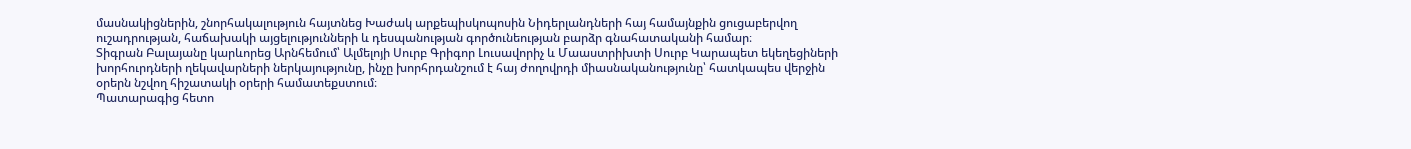մասնակիցներին, շնորհակալություն հայտնեց Խաժակ արքեպիսկոպոսին Նիդերլանդների հայ համայնքին ցուցաբերվող ուշադրության, հաճախակի այցելությունների և դեսպանության գործունեության բարձր գնահատականի համար։
Տիգրան Բալայանը կարևորեց Արնհեմում՝ Ալմելոյի Սուրբ Գրիգոր Լուսավորիչ և Մաաստրիխտի Սուրբ Կարապետ եկեղեցիների խորհուրդների ղեկավարների ներկայությունը, ինչը խորհրդանշում է հայ ժողովրդի միասնականությունը՝ հատկապես վերջին օրերն նշվող հիշատակի օրերի համատեքստում։
Պատարագից հետո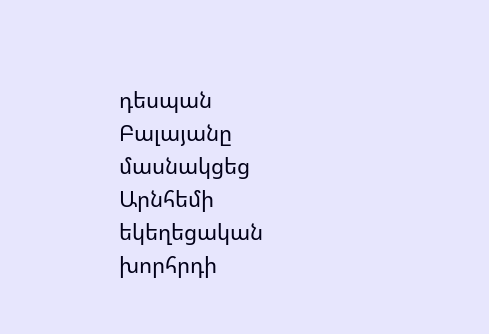դեսպան Բալայանը մասնակցեց Արնհեմի եկեղեցական խորհրդի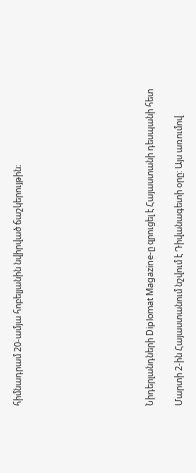հիմնադրամ 20-ամյա հոբելյանին նվիրված ճաշկերույթին։








Նիդերլանդների Diplomat Magazine-ը զրուցել է Հայաստանի դեսպանի հետ

Մարտի 2-ին Հայաստանում նշվում է Դիվանագետի օրը: Այս առումով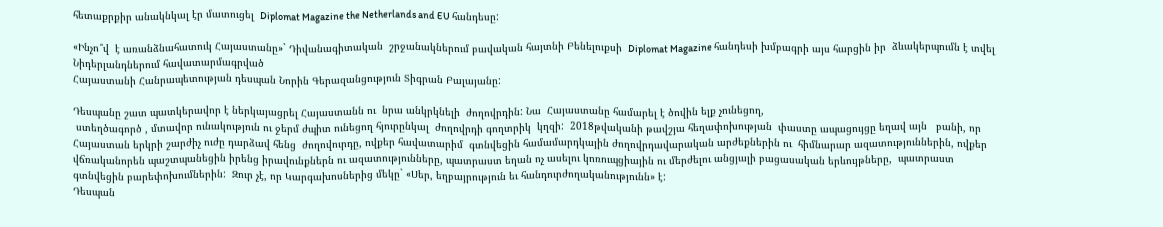հետաքրքիր անակնկալ էր մատուցել  Diplomat Magazine the Netherlands and EU հանդեսը:

«Ինչո՞վ  է առանձնահատուկ Հայաստանը»` Դիվանագիտական  շրջանակներում բավական հայտնի Բենելուքսի  Diplomat Magazine հանդեսի խմբագրի այս հարցին իր  ձևակերպումն է տվել Նիդերլանդներում հավատարմագրված
Հայաստանի Հանրապետության դեսպան Նորին Գերազանցություն Տիգրան Բալայանը:

Դեսպանը շատ պատկերավոր է ներկայացրել Հայաստանն ու  նրա անկրկնելի  ժողովրդին: Նա  Հայաստանը համարել է ծովին ելք չունեցող,
 ստեղծագործ , մտավոր ունակություն ու ջերմ ժպիտ ունեցող հյուրընկալ  ժողովրդի գողտրիկ  կղզի:  2018թվականի թավշյա հեղափոխության  փաստը ապացույցը եղավ այն   բանի, որ Հայաստան երկրի շարժիչ ուժը դարձավ հենց  ժողովուրդը, ովքեր հավատարիմ  գտնվեցին համամարդկային ժողովրդավարական արժեքներին ու  հիմնարար ազատություններին, ովքեր  վճռականորեն պաշտպանեցին իրենց իրավունքներն ու ազատությունները, պատրաստ եղան ոչ ասելու կոռուպցիային ու մերժելու անցյալի բացասական երևույթները,  պատրաստ գտնվեցին բարեփոխումներին:  Զուր չէ, որ Կարգախոսներից մեկը` «Սեր, եղբայրություն եւ հանդուրժողականությունն» է:
Դեսպան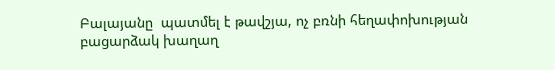Բալայանը  պատմել է թավշյա, ոչ բռնի հեղափոխության բացարձակ խաղաղ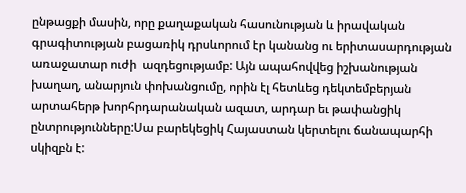ընթացքի մասին, որը քաղաքական հասունության և իրավական գրագիտության բացառիկ դրսևորում էր կանանց ու երիտասարդության առաջատար ուժի  ազդեցությամբ: Այն ապահովվեց իշխանության խաղաղ, անարյուն փոխանցումը, որին էլ հետևեց դեկտեմբերյան արտահերթ խորհրդարանական ազատ, արդար եւ թափանցիկ ընտրությունները:Սա բարեկեցիկ Հայաստան կերտելու ճանապարհի սկիզբն է: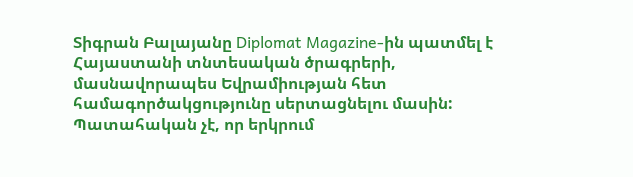Տիգրան Բալայանը Diplomat Magazine-ին պատմել է Հայաստանի տնտեսական ծրագրերի, մասնավորապես Եվրամիության հետ համագործակցությունը սերտացնելու մասին: Պատահական չէ, որ երկրում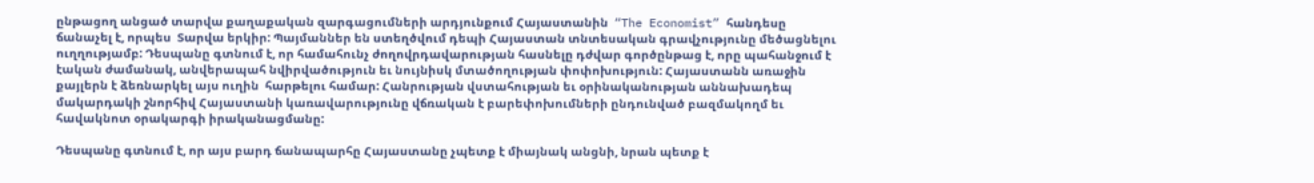ընթացող անցած տարվա քաղաքական զարգացումների արդյունքում Հայաստանին  “The Economist” հանդեսը  ճանաչել է, որպես  Տարվա երկիր: Պայմաններ են ստեղծվում դեպի Հայաստան տնտեսական գրավչությունը մեծացնելու ուղղությամբ: Դեսպանը գտնում է, որ համահունչ ժողովրդավարության հասնելը դժվար գործընթաց է, որը պահանջում է էական ժամանակ, անվերապահ նվիրվածություն եւ նույնիսկ մտածողության փոփոխություն: Հայաստանն առաջին քայլերն է ձեռնարկել այս ուղին  հարթելու համար: Հանրության վստահության եւ օրինականության աննախադեպ մակարդակի շնորհիվ Հայաստանի կառավարությունը վճռական է բարեփոխումների ընդունված բազմակողմ եւ հավակնոտ օրակարգի իրականացմանը:

Դեսպանը գտնում է, որ այս բարդ ճանապարհը Հայաստանը չպետք է միայնակ անցնի, նրան պետք է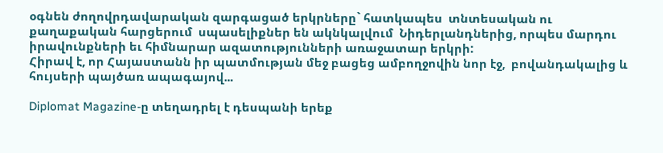օգնեն ժողովրդավարական զարգացած երկրները` հատկապես  տնտեսական ու  քաղաքական հարցերում  սպասելիքներ են ակնկալվում  Նիդերլանդներից, որպես մարդու իրավունքների եւ հիմնարար ազատությունների առաջատար երկրի:
Հիրավ է, որ Հայաստանն իր պատմության մեջ բացեց ամբողջովին նոր էջ,  բովանդակալից և հույսերի պայծառ ապագայով...

Diplomat Magazine-ը տեղադրել է դեսպանի երեք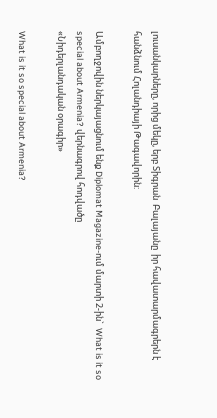լուսանկարները, որից մեկը, երբ Տիգրան  Բալայանը  իր հավատարմագրերն է հանձնում Հոլանդիայի Թագավորին:

Ամբողջովին ներկայացնում ենք Diplomat Magazine-ում մարտի 2-ին`  What is it so special about Armenia? վերնագրով հոդվածը
«Նիդերլանդական օրագիր»

What is it so special about Armenia?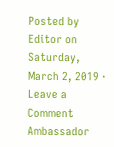Posted by Editor on Saturday, March 2, 2019 · Leave a Comment
Ambassador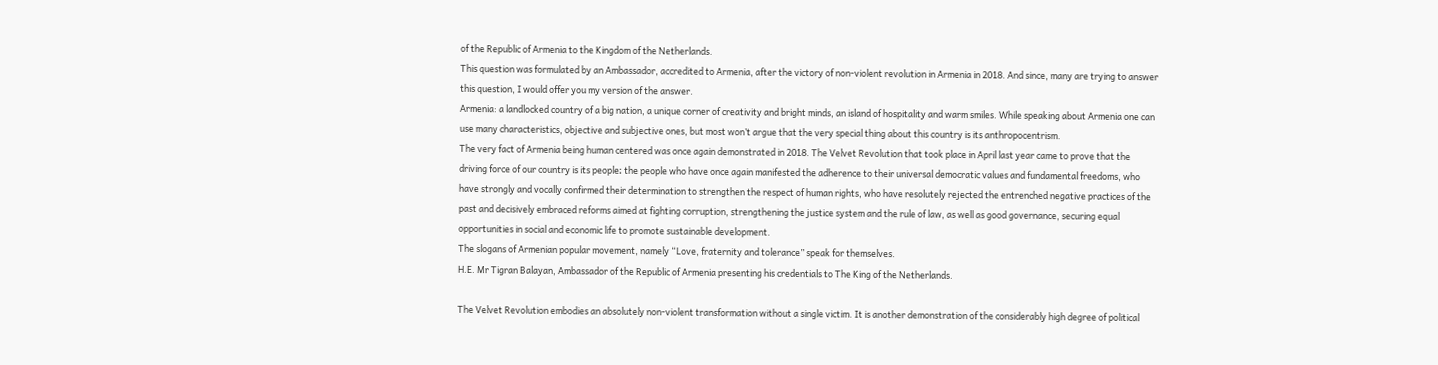of the Republic of Armenia to the Kingdom of the Netherlands.
This question was formulated by an Ambassador, accredited to Armenia, after the victory of non-violent revolution in Armenia in 2018. And since, many are trying to answer this question, I would offer you my version of the answer.
Armenia: a landlocked country of a big nation, a unique corner of creativity and bright minds, an island of hospitality and warm smiles. While speaking about Armenia one can use many characteristics, objective and subjective ones, but most won’t argue that the very special thing about this country is its anthropocentrism.
The very fact of Armenia being human centered was once again demonstrated in 2018. The Velvet Revolution that took place in April last year came to prove that the driving force of our country is its people։ the people who have once again manifested the adherence to their universal democratic values and fundamental freedoms, who have strongly and vocally confirmed their determination to strengthen the respect of human rights, who have resolutely rejected the entrenched negative practices of the past and decisively embraced reforms aimed at fighting corruption, strengthening the justice system and the rule of law, as well as good governance, securing equal opportunities in social and economic life to promote sustainable development.
The slogans of Armenian popular movement, namely “Love, fraternity and tolerance” speak for themselves.
H.E. Mr Tigran Balayan, Ambassador of the Republic of Armenia presenting his credentials to The King of the Netherlands.

The Velvet Revolution embodies an absolutely non-violent transformation without a single victim. It is another demonstration of the considerably high degree of political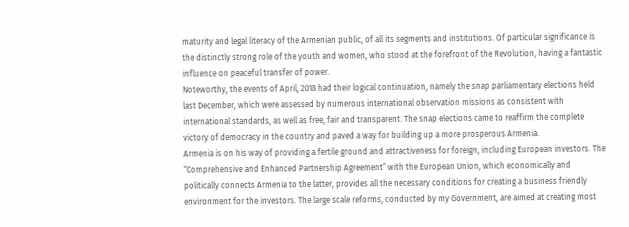maturity and legal literacy of the Armenian public, of all its segments and institutions. Of particular significance is the distinctly strong role of the youth and women, who stood at the forefront of the Revolution, having a fantastic influence on peaceful transfer of power.
Noteworthy, the events of April, 2018 had their logical continuation, namely the snap parliamentary elections held last December, which were assessed by numerous international observation missions as consistent with international standards, as well as free, fair and transparent. The snap elections came to reaffirm the complete victory of democracy in the country and paved a way for building up a more prosperous Armenia.
Armenia is on his way of providing a fertile ground and attractiveness for foreign, including European investors. The “Comprehensive and Enhanced Partnership Agreement” with the European Union, which economically and politically connects Armenia to the latter, provides all the necessary conditions for creating a business friendly environment for the investors. The large scale reforms, conducted by my Government, are aimed at creating most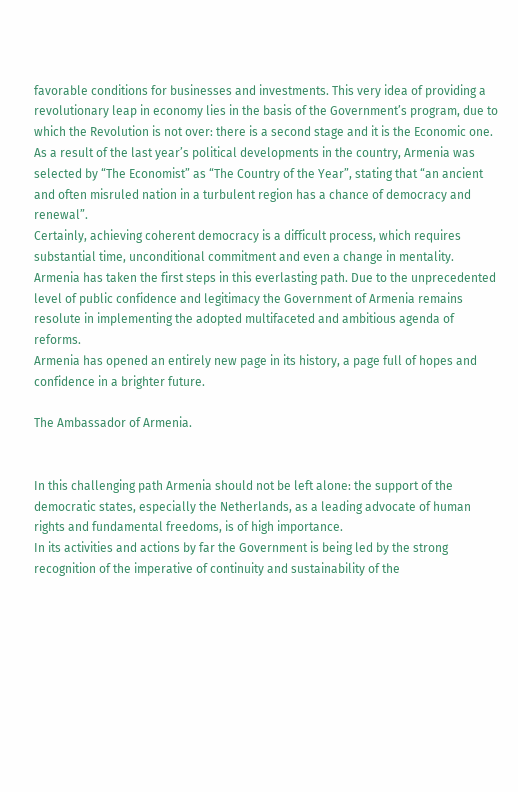favorable conditions for businesses and investments. This very idea of providing a revolutionary leap in economy lies in the basis of the Government’s program, due to which the Revolution is not over: there is a second stage and it is the Economic one.
As a result of the last year’s political developments in the country, Armenia was selected by “The Economist” as “The Country of the Year”, stating that “an ancient and often misruled nation in a turbulent region has a chance of democracy and renewal”.
Certainly, achieving coherent democracy is a difficult process, which requires substantial time, unconditional commitment and even a change in mentality. Armenia has taken the first steps in this everlasting path. Due to the unprecedented level of public confidence and legitimacy the Government of Armenia remains resolute in implementing the adopted multifaceted and ambitious agenda of reforms.
Armenia has opened an entirely new page in its history, a page full of hopes and confidence in a brighter future.

The Ambassador of Armenia.


In this challenging path Armenia should not be left alone: the support of the democratic states, especially the Netherlands, as a leading advocate of human rights and fundamental freedoms, is of high importance.
In its activities and actions by far the Government is being led by the strong recognition of the imperative of continuity and sustainability of the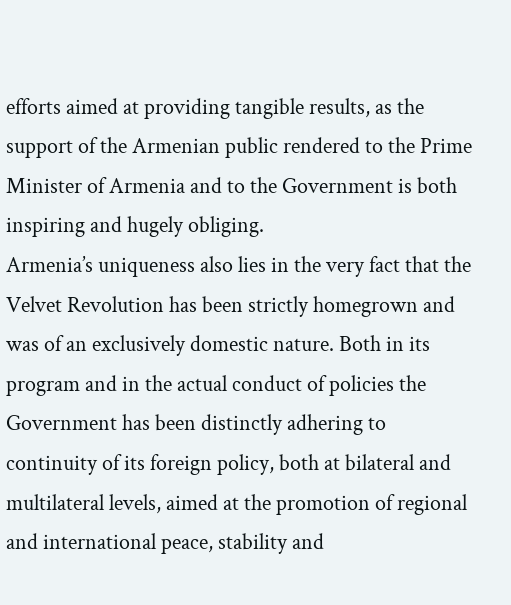efforts aimed at providing tangible results, as the support of the Armenian public rendered to the Prime Minister of Armenia and to the Government is both inspiring and hugely obliging.
Armenia’s uniqueness also lies in the very fact that the Velvet Revolution has been strictly homegrown and was of an exclusively domestic nature. Both in its program and in the actual conduct of policies the Government has been distinctly adhering to continuity of its foreign policy, both at bilateral and multilateral levels, aimed at the promotion of regional and international peace, stability and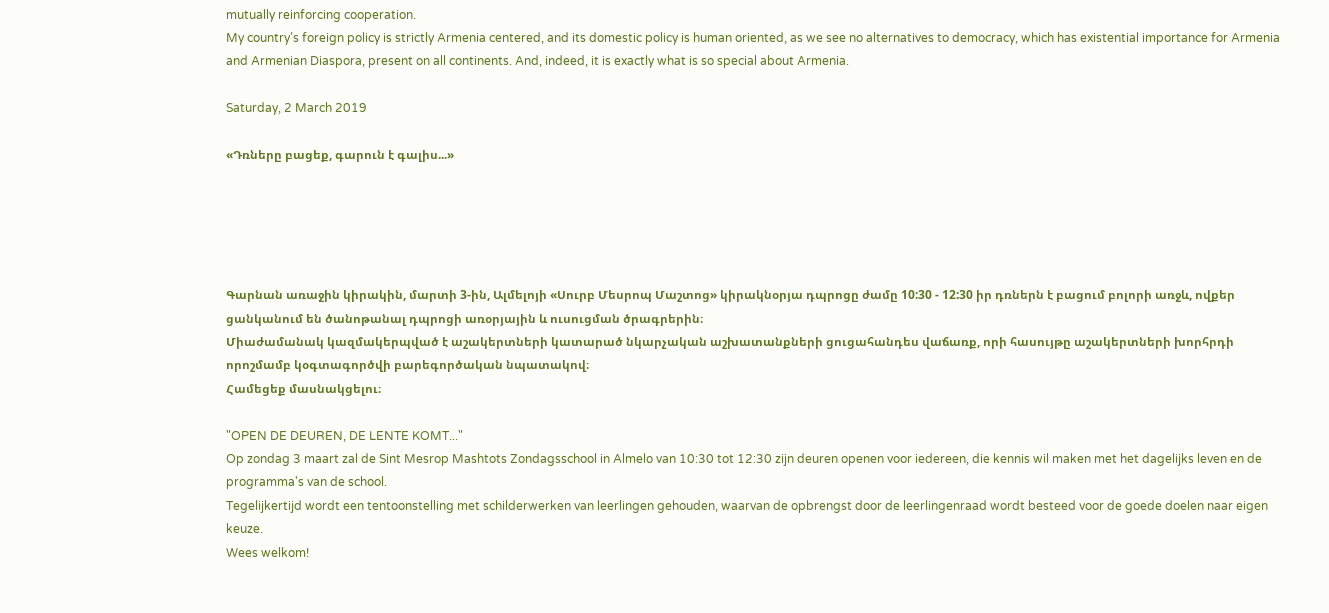mutually reinforcing cooperation.
My country’s foreign policy is strictly Armenia centered, and its domestic policy is human oriented, as we see no alternatives to democracy, which has existential importance for Armenia and Armenian Diaspora, present on all continents. And, indeed, it is exactly what is so special about Armenia.

Saturday, 2 March 2019

«Դռները բացեք, գարուն է գալիս...»





Գարնան առաջին կիրակին, մարտի 3-ին, Ալմելոյի «Սուրբ Մեսրոպ Մաշտոց» կիրակնօրյա դպրոցը ժամը 10:30 - 12:30 իր դռներն է բացում բոլորի առջև, ովքեր ցանկանում են ծանոթանալ դպրոցի առօրյային և ուսուցման ծրագրերին։
Միաժամանակ կազմակերպված է աշակերտների կատարած նկարչական աշխատանքների ցուցահանդես վաճառք, որի հասույթը աշակերտների խորհրդի որոշմամբ կօգտագործվի բարեգործական նպատակով։
Համեցեք մասնակցելու։

"OPEN DE DEUREN, DE LENTE KOMT..."
Op zondag 3 maart zal de Sint Mesrop Mashtots Zondagsschool in Almelo van 10:30 tot 12:30 zijn deuren openen voor iedereen, die kennis wil maken met het dagelijks leven en de programma's van de school.
Tegelijkertijd wordt een tentoonstelling met schilderwerken van leerlingen gehouden, waarvan de opbrengst door de leerlingenraad wordt besteed voor de goede doelen naar eigen keuze.
Wees welkom!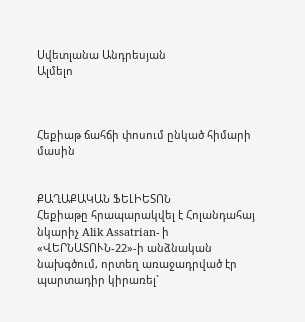Սվետլանա Անդրեսյան
Ալմելո



Հեքիաթ ճահճի փոսում ընկած հիմարի մասին


ՔԱՂԱՔԱԿԱՆ ՖԵԼԻԵՏՈՆ
Հեքիաթը հրապարակվել է Հոլանդահայ նկարիչ Alik Assatrian- ի «ՎԵՐՆԱՏՈՒՆ-22»-ի անձնական նախգծում, որտեղ առաջադրված էր պարտադիր կիրառել`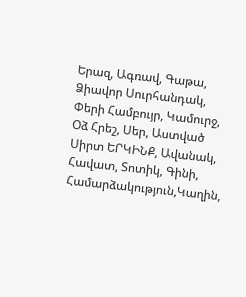Երազ, Ագռավ, Գաթա, Ձիավոր Սուրհանդակ, Փերի Համբույր, Կամուրջ, Օձ Հրեշ, Սեր, Աստված Սիրտ ԵՐԿԻՆՔ, Ավանակ, Հավատ, Տոտիկ, Գինի, Համարձակություն,Կաղին,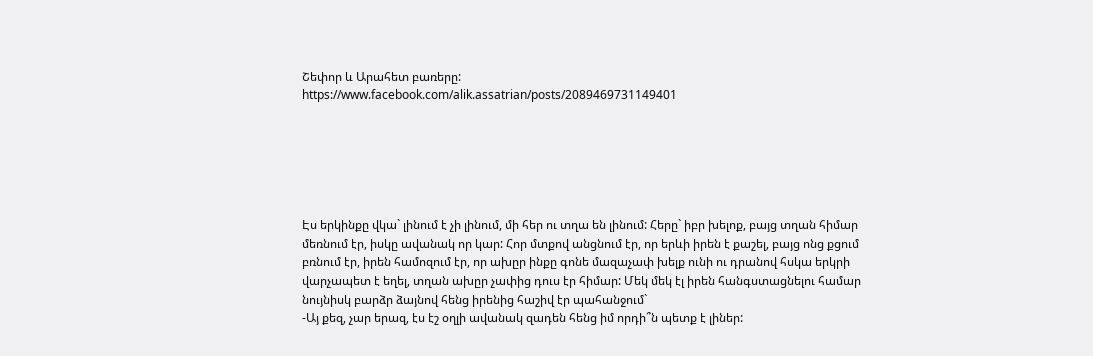Շեփոր և Արահետ բառերը:
https://www.facebook.com/alik.assatrian/posts/2089469731149401






Էս երկինքը վկա` լինում է չի լինում, մի հեր ու տղա են լինում: Հերը` իբր խելոք, բայց տղան հիմար մեռնում էր, իսկը ավանակ որ կար: Հոր մտքով անցնում էր, որ երևի իրեն է քաշել, բայց ոնց քցում բռնում էր, իրեն համոզում էր, որ ախըր ինքը գոնե մազաչափ խելք ունի ու դրանով հսկա երկրի վարչապետ է եղել, տղան ախըր չափից դուս էր հիմար: Մեկ մեկ էլ իրեն հանգստացնելու համար նույնիսկ բարձր ձայնով հենց իրենից հաշիվ էր պահանջում`
-Այ քեզ, չար երազ, էս էշ օղլի ավանակ զադեն հենց իմ որդի՞ն պետք է լիներ: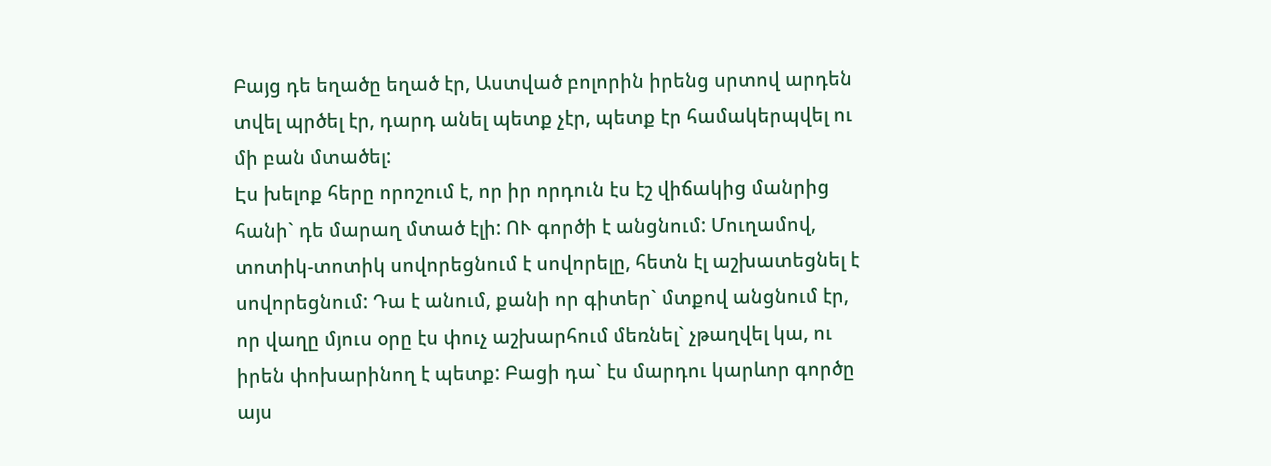Բայց դե եղածը եղած էր, Աստված բոլորին իրենց սրտով արդեն տվել պրծել էր, դարդ անել պետք չէր, պետք էր համակերպվել ու մի բան մտածել:
Էս խելոք հերը որոշում է, որ իր որդուն էս էշ վիճակից մանրից հանի` դե մարաղ մտած էլի: ՈՒ գործի է անցնում: Մուղամով, տոտիկ-տոտիկ սովորեցնում է սովորելը, հետն էլ աշխատեցնել է սովորեցնում: Դա է անում, քանի որ գիտեր` մտքով անցնում էր, որ վաղը մյուս օրը էս փուչ աշխարհում մեռնել` չթաղվել կա, ու իրեն փոխարինող է պետք: Բացի դա` էս մարդու կարևոր գործը այս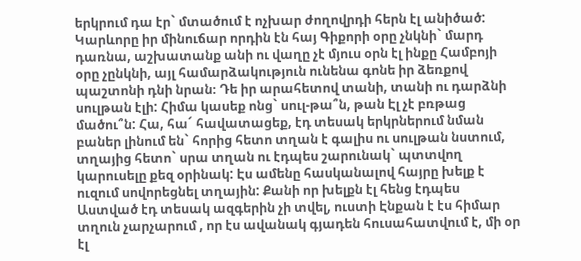երկրում դա էր` մտածում է ոչխար ժողովրդի հերն էլ անիծած: Կարևորը իր մինուճար որդին էն հայ Գիքորի օրը չնկնի` մարդ դառնա, աշխատանք անի ու վաղը չէ մյուս օրն էլ ինքը Համբոյի օրը չընկնի, այլ համարձակություն ունենա գոնե իր ձեռքով պաշտոնի դնի նրան։ Դե իր արահետով տանի, տանի ու դարձնի սուլթան էլի: Հիմա կասեք ոնց` սուլ-թա՞ն, թան Էլ չէ բռթաց մածու՞ն: Հա, հա´ հավատացեք, էդ տեսակ երկրներում նման բաներ լինում են` հորից հետո տղան է գալիս ու սուլթան նստում, տղայից հետո` սրա տղան ու էդպես շարունակ` պտտվող կարուսելը քեզ օրինակ: Էս ամենը հասկանալով հայրը խելք է ուզում սովորեցնել տղային: Քանի որ խելքն էլ հենց էդպես Աստված էդ տեսակ ազգերին չի տվել, ուստի Էնքան է էս հիմար տղուն չարչարում , որ էս ավանակ գյադեն հուսահատվում է, մի օր էլ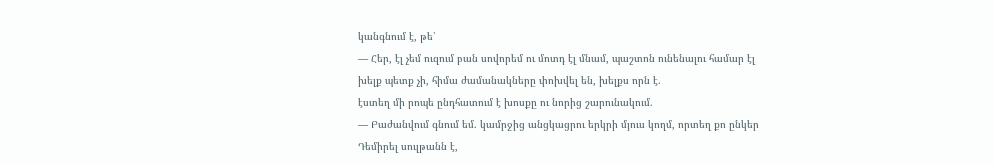կանգնում է, թե՝
— Հեր, էլ չեմ ուզում բան սովորեմ ու մոտդ էլ մնամ, պաշտոն ունենալու համար էլ խելք պետք չի, հիմա ժամանակները փոխվել են, խելքս որն է.
էստեղ մի րոպե ընդհատում է խոսքը ու նորից շարունակում.
— Բաժանվում գնում եմ. կամրջից անցկացրու երկրի մյուս կողմ, որտեղ քո ընկեր Դեմիրել սուլթանն է,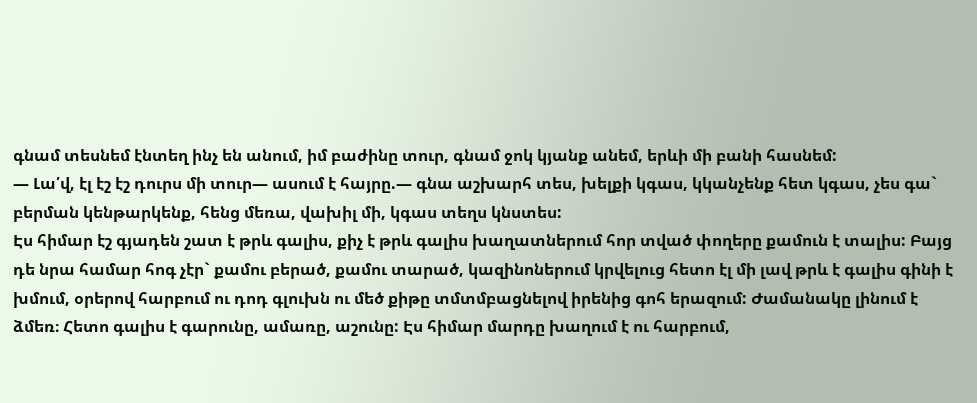գնամ տեսնեմ էնտեղ ինչ են անում, իմ բաժինը տուր, գնամ ջոկ կյանք անեմ, երևի մի բանի հասնեմ:
— Լա՛վ, էլ էշ էշ դուրս մի տուր— ասում է հայրը.— գնա աշխարհ տես, խելքի կգաս, կկանչենք հետ կգաս, չես գա` բերման կենթարկենք, հենց մեռա, վախիլ մի, կգաս տեղս կնստես:
Էս հիմար էշ գյադեն շատ է թրև գալիս, քիչ է թրև գալիս խաղատներում հոր տված փողերը քամուն է տալիս: Բայց դե նրա համար հոգ չէր` քամու բերած, քամու տարած, կազինոներում կրվելուց հետո էլ մի լավ թրև է գալիս գինի է խմում, օրերով հարբում ու դոդ գլուխն ու մեծ քիթը տմտմբացնելով իրենից գոհ երազում: Ժամանակը լինում է ձմեռ։ Հետո գալիս է գարունը, ամառը, աշունը: Էս հիմար մարդը խաղում է ու հարբում,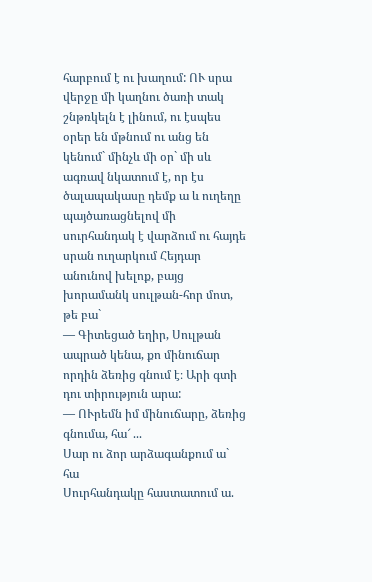հարբում է ու խաղում: ՈՒ սրա վերջը մի կաղնու ծառի տակ շնթռկելն է լինում, ու էսպես օրեր են մթնում ու անց են կենում` մինչև մի օր` մի սև ագռավ նկատում է, որ էս ծալապակասը դեմք ա և ուղեղը պայծառացնելով մի սուրհանդակ է վարձում ու հայդե սրան ուղարկում Հեյդար անունով խելոք, բայց խորամանկ սուլթան-հոր մոտ, թե բա`
— Գիտեցած եղիր, Սուլթան ապրած կենա, քո մինուճար որդին ձեռից գնում է։ Արի գտի դու տիրություն արա:
— ՈՒրեմն իմ մինուճարը, ձեռից գնումա, հա՜ ...
Սար ու ձոր արձագանքում ա` հա
Սուրհանդակը հաստատում ա.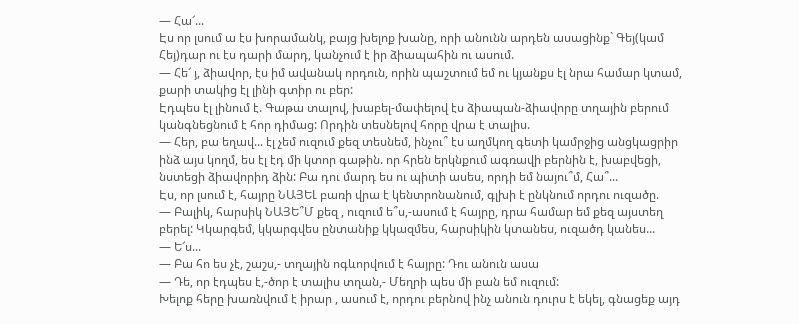— Հա՜...
Էս որ լսում ա էս խորամանկ, բայց խելոք խանը, որի անունն արդեն ասացինք` Գեյ(կամ Հեյ)դար ու էս դարի մարդ, կանչում է իր ձիապահին ու ասում.
— Հե՜ յ, ձիավոր, էս իմ ավանակ որդուն, որին պաշտում եմ ու կյանքս էլ նրա համար կտամ, քարի տակից էլ լինի գտիր ու բեր:
Էդպես էլ լինում է. Գաթա տալով, խաբել-մափելով էս ձիապան-ձիավորը տղային բերում կանգնեցնում է հոր դիմաց: Որդին տեսնելով հորը վրա է տալիս.
— Հեր, բա եղավ... էլ չեմ ուզում քեզ տեսնեմ, ինչու՞ էս աղմկող գետի կամրջից անցկացրիր ինձ այս կողմ, ես էլ էդ մի կտոր գաթին. որ հրեն երկնքում ագռավի բերնին է, խաբվեցի, նստեցի ձիավորիդ ձին: Բա դու մարդ ես ու պիտի ասես, որդի եմ նայու՞մ, Հա՞...
Էս, որ լսում է, հայրը ՆԱՅԵԼ բառի վրա է կենտրոնանում, գլխի է ընկնում որդու ուզածը.
— Բալիկ, հարսիկ ՆԱՅԵ՞Մ քեզ , ուզում ե՞ս,-ասում է հայրը, դրա համար եմ քեզ այստեղ բերել: Կկարգեմ, կկարգվես ընտանիք կկազմես, հարսիկին կտանես, ուզածդ կանես...
— Ե՜ս...
— Բա հո ես չէ, շաշս,- տղային ոգևորվում է հայրը: Դու անուն ասա
— Դե, որ էդպես է,-ծոր է տալիս տղան,- Մեղրի պես մի բան եմ ուզում:
Խելոք հերը խառնվում է իրար , ասում է, որդու բերնով ինչ անուն դուրս է եկել, գնացեք այդ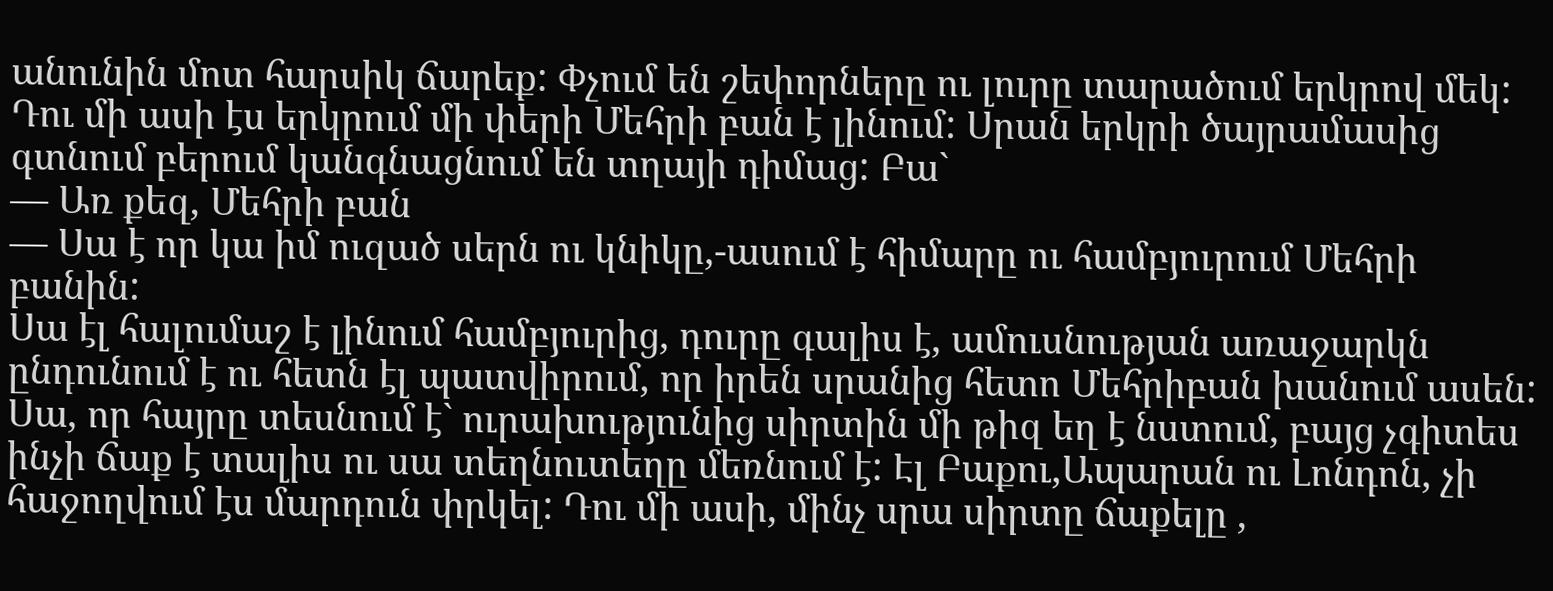անունին մոտ հարսիկ ճարեք: Փչում են շեփորները ու լուրը տարածում երկրով մեկ: Դու մի ասի էս երկրում մի փերի Մեհրի բան է լինում: Սրան երկրի ծայրամասից գտնում բերում կանգնացնում են տղայի դիմաց: Բա`
— Առ քեզ, Մեհրի բան
— Սա է որ կա իմ ուզած սերն ու կնիկը,-ասում է հիմարը ու համբյուրում Մեհրի բանին:
Սա էլ հալումաշ է լինում համբյուրից, դուրը գալիս է, ամուսնության առաջարկն ընդունում է ու հետն էլ պատվիրում, որ իրեն սրանից հետո Մեհրիբան խանում ասեն:
Սա, որ հայրը տեսնում է` ուրախությունից սիրտին մի թիզ եղ է նստում, բայց չգիտես ինչի ճաք է տալիս ու սա տեղնուտեղը մեռնում է: Էլ Բաքու,Ապարան ու Լոնդոն, չի հաջողվում էս մարդուն փրկել: Դու մի ասի, մինչ սրա սիրտը ճաքելը ,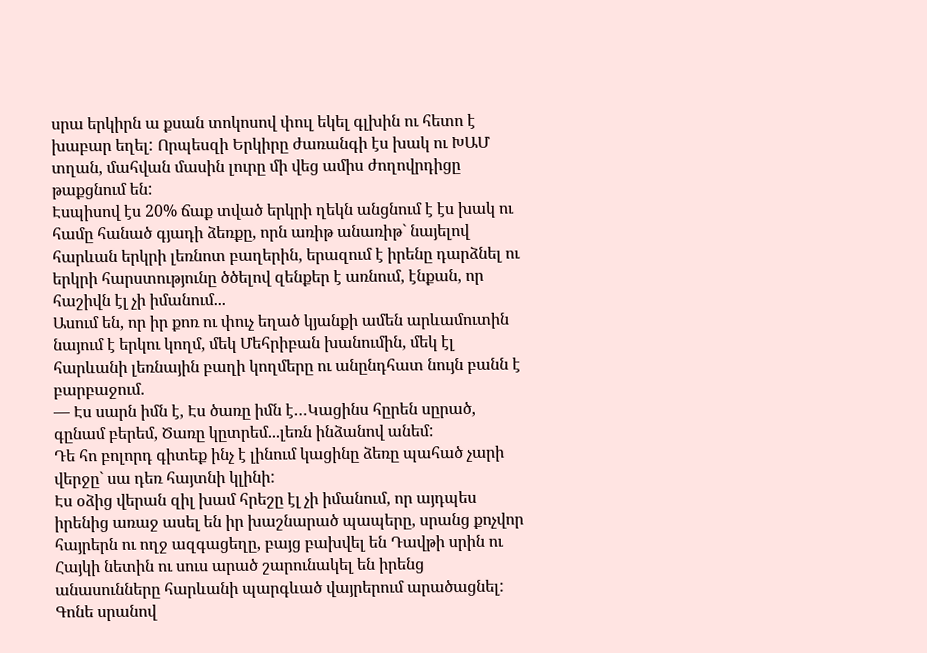սրա երկիրն ա քսան տոկոսով փուլ եկել գլխին ու հետո է խաբար եղել: Որպեսզի Երկիրը ժառանգի էս խակ ու ԽԱՄ տղան, մահվան մասին լուրը մի վեց ամիս ժողովրդիցը թաքցնում են:
Էսպիսով էս 20% ճաք տված երկրի ղեկն անցնում է էս խակ ու համը հանած գյադի ձեռքը, որն առիթ անառիթ` նայելով հարևան երկրի լեռնոտ բաղերին, երազում է իրենը դարձնել ու երկրի հարստությունը ծծելով զենքեր է առնում, էնքան, որ հաշիվն էլ չի իմանում...
Ասում են, որ իր քոռ ու փուչ եղած կյանքի ամեն արևամուտին նայում է երկու կողմ, մեկ Մեհրիբան խանումին, մեկ էլ հարևանի լեռնային բաղի կողմերը ու անընդհատ նույն բանն է բարբաջում.
— Էս սարն իմն է, Էս ծառը իմն է…Կացինս հըրեն սըրած, գընամ բերեմ, Ծառը կըտրեմ...լեռն ինձանով անեմ:
Դե հո բոլորդ գիտեք ինչ է լինում կացինը ձեռը պահած չարի վերջը` սա դեռ հայտնի կլինի:
Էս օձից վերան զիլ խամ հրեշը էլ չի իմանում, որ այդպես իրենից առաջ ասել են իր խաշնարած պապերը, սրանց քոչվոր հայրերն ու ողջ ազգացեղը, բայց բախվել են Դավթի սրին ու Հայկի նետին ու սուս արած շարունակել են իրենց անասունները հարևանի պարգևած վայրերում արածացնել: Գոնե սրանով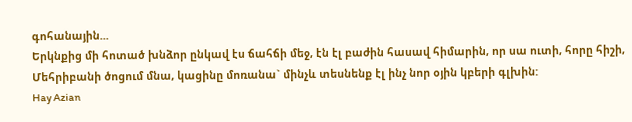գոհանային...
Երկնքից մի հոտած խնձոր ընկավ էս ճահճի մեջ, էն էլ բաժին հասավ հիմարին, որ սա ուտի, հորը հիշի, Մեհրիբանի ծոցում մնա, կացինը մոռանա` մինչև տեսնենք էլ ինչ նոր օյին կբերի գլխին:
Hay Azian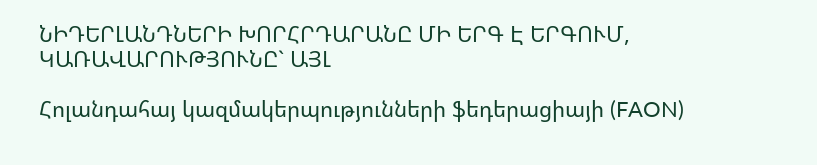ՆԻԴԵՐԼԱՆԴՆԵՐԻ ԽՈՐՀՐԴԱՐԱՆԸ ՄԻ ԵՐԳ Է ԵՐԳՈՒՄ, ԿԱՌԱՎԱՐՈՒԹՅՈՒՆԸ` ԱՅԼ

Հոլանդահայ կազմակերպությունների ֆեդերացիայի (FAON)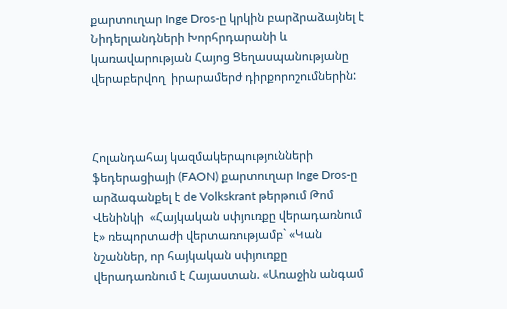քարտուղար Inge Dros-ը կրկին բարձրաձայնել է Նիդերլանդների Խորհրդարանի և կառավարության Հայոց Ցեղասպանությանը վերաբերվող  իրարամերժ դիրքորոշումներին:



Հոլանդահայ կազմակերպությունների ֆեդերացիայի (FAON) քարտուղար Inge Dros-ը արձագանքել է de Volkskrant թերթում Թոմ Վենինկի  «Հայկական սփյուռքը վերադառնում է» ռեպորտաժի վերտառությամբ` «Կան նշաններ, որ հայկական սփյուռքը վերադառնում է Հայաստան. «Առաջին անգամ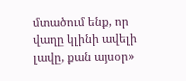մտածում ենք, որ վաղը կլինի ավելի լավը, քան այսօր»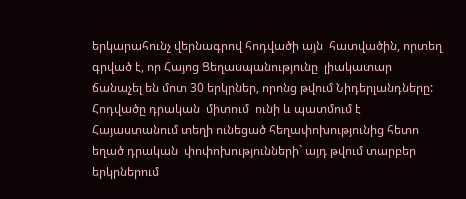երկարահունչ վերնագրով հոդվածի այն  հատվածին, որտեղ գրված է, որ Հայոց Ցեղասպանությունը  լիակատար ճանաչել են մոտ 30 երկրներ, որոնց թվում Նիդերլանդները: Հոդվածը դրական  միտում  ունի և պատմում է Հայաստանում տեղի ունեցած հեղափոխությունից հետո եղած դրական  փոփոխությունների` այդ թվում տարբեր երկրներում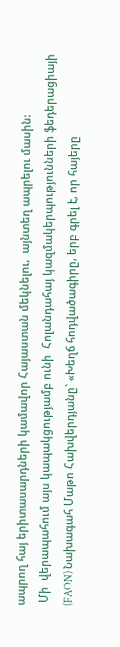ապրող հայ երիտասարդների կամավոր Հայաստան մեկնելու,  այնտեղ ապրելու մասին:
 Մի  վերապահում այս կապակցությամբ ունի  Հոլանդահայ կազմակերպությունների ֆեդերացիայի (FAON) Նախագահ Մաթո Հախվերդյանը` «Խեղճ հոդվածագիրը, երբ գրել է, որ հայերը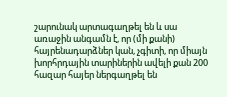շարունակ արտագաղթել են և սա առաջին անգամն է, որ (մի քանի) հայրենադարձներ կան, չգիտի, որ միայն խորհրդային տարիներին ավելի քան 200 հազար հայեր ներգաղթել են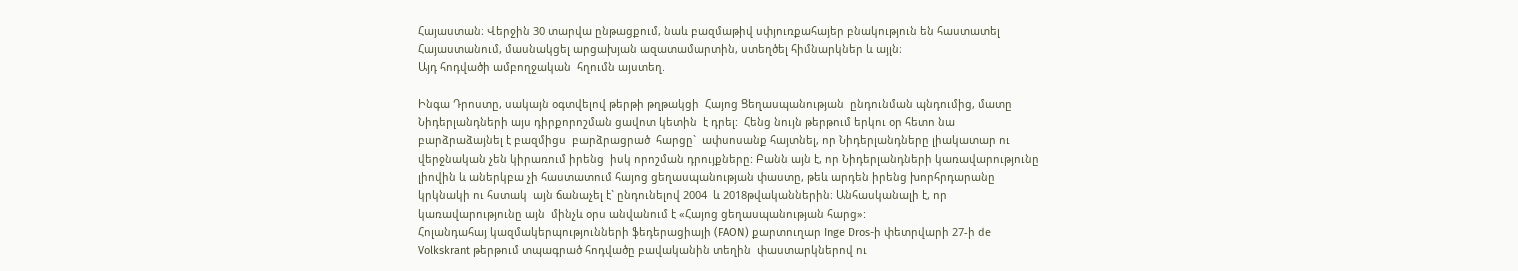Հայաստան։ Վերջին 30 տարվա ընթացքում, նաև բազմաթիվ սփյուռքահայեր բնակություն են հաստատել Հայաստանում, մասնակցել արցախյան ազատամարտին, ստեղծել հիմնարկներ և այլն։
Այդ հոդվածի ամբողջական  հղումն այստեղ.

Ինգա Դրոստը, սակայն օգտվելով թերթի թղթակցի  Հայոց Ցեղասպանության  ընդունման պնդումից, մատը Նիդերլանդների այս դիրքորոշման ցավոտ կետին  է դրել:  Հենց նույն թերթում երկու օր հետո նա բարձրաձայնել է բազմիցս  բարձրացրած  հարցը`  ափսոսանք հայտնել, որ Նիդերլանդները լիակատար ու  վերջնական չեն կիրառում իրենց  իսկ որոշման դրույքները: Բանն այն է, որ Նիդերլանդների կառավարությունը լիովին և աներկբա չի հաստատում հայոց ցեղասպանության փաստը, թեև արդեն իրենց խորհրդարանը կրկնակի ու հստակ  այն ճանաչել է` ընդունելով 2004  և 2018թվականներին։ Անհասկանալի է, որ կառավարությունը այն  մինչև օրս անվանում է «Հայոց ցեղասպանության հարց»:
Հոլանդահայ կազմակերպությունների ֆեդերացիայի (FAON) քարտուղար Inge Dros-ի փետրվարի 27-ի de Volkskrant թերթում տպագրած հոդվածը բավականին տեղին  փաստարկներով ու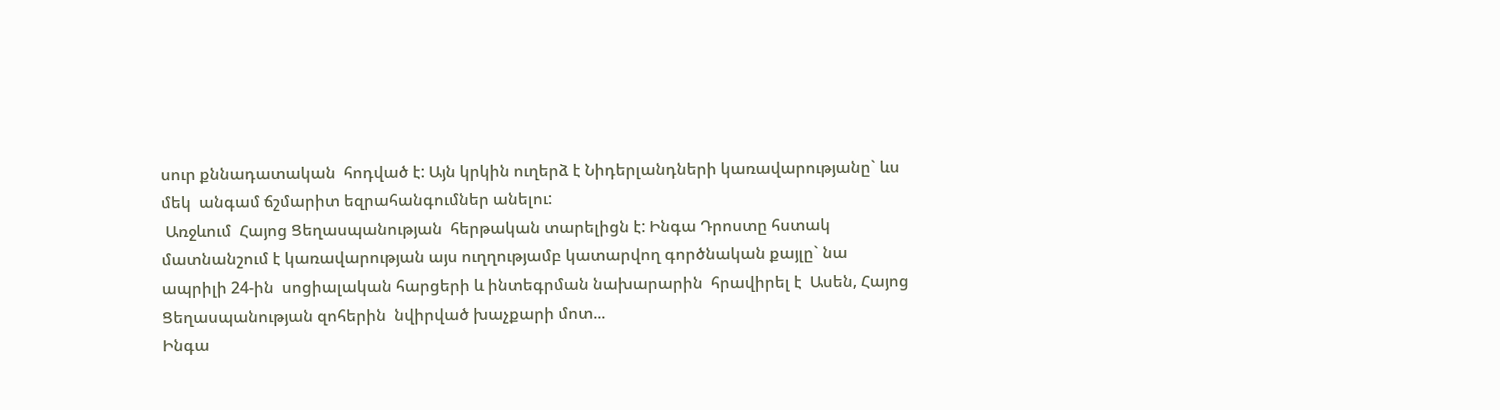սուր քննադատական  հոդված է: Այն կրկին ուղերձ է Նիդերլանդների կառավարությանը` ևս մեկ  անգամ ճշմարիտ եզրահանգումներ անելու:
 Առջևում  Հայոց Ցեղասպանության  հերթական տարելիցն է: Ինգա Դրոստը հստակ մատնանշում է կառավարության այս ուղղությամբ կատարվող գործնական քայլը` նա ապրիլի 24-ին  սոցիալական հարցերի և ինտեգրման նախարարին  հրավիրել է  Ասեն, Հայոց Ցեղասպանության զոհերին  նվիրված խաչքարի մոտ...
Ինգա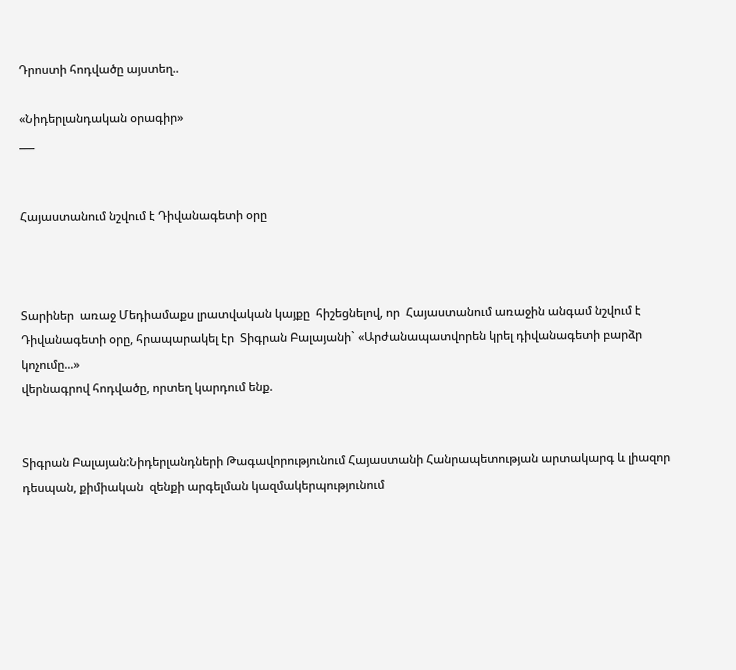Դրոստի հոդվածը այստեղ..

«Նիդերլանդական օրագիր»
___


Հայաստանում նշվում է Դիվանագետի օրը



Տարիներ  առաջ Մեդիամաքս լրատվական կայքը  հիշեցնելով, որ  Հայաստանում առաջին անգամ նշվում է Դիվանագետի օրը, հրապարակել էր  Տիգրան Բալայանի` «Արժանապատվորեն կրել դիվանագետի բարձր կոչումը...»
վերնագրով հոդվածը, որտեղ կարդում ենք.


Տիգրան Բալայան:Նիդերլանդների Թագավորությունում Հայաստանի Հանրապետության արտակարգ և լիազոր դեսպան, քիմիական  զենքի արգելման կազմակերպությունում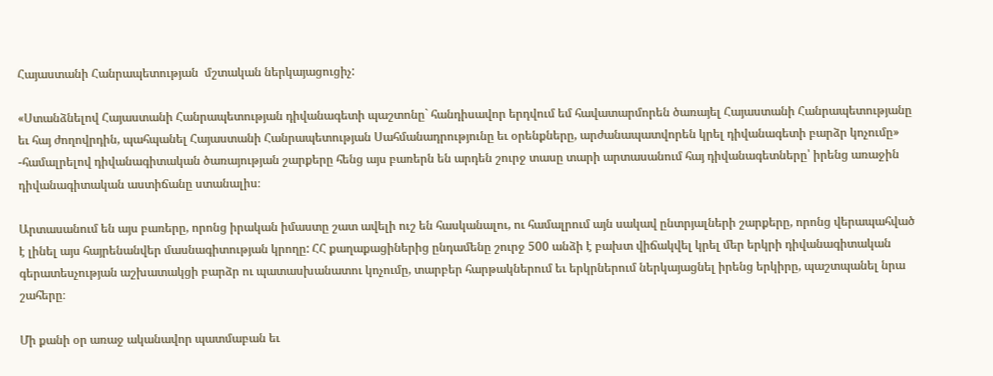Հայաստանի Հանրապետության  մշտական ներկայացուցիչ:

«Ստանձնելով Հայաստանի Հանրապետության դիվանագետի պաշտոնը` հանդիսավոր երդվում եմ հավատարմորեն ծառայել Հայաստանի Հանրապետությանը եւ հայ ժողովրդին, պահպանել Հայաստանի Հանրապետության Սահմանադրությունը եւ օրենքները, արժանապատվորեն կրել դիվանագետի բարձր կոչումը» -համալրելով դիվանագիտական ծառայության շարքերը հենց այս բառերն են արդեն շուրջ տասը տարի արտասանում հայ դիվանագետները՝ իրենց առաջին դիվանագիտական աստիճանը ստանալիս։

Արտասանում են այս բառերը, որոնց իրական իմաստը շատ ավելի ուշ են հասկանալու, ու համալրում այն սակավ ընտրյալների շարքերը, որոնց վերապահված է լինել այս հայրենանվեր մասնագիտության կրողը: ՀՀ քաղաքացիներից ընդամենը շուրջ 500 անձի է բախտ վիճակվել կրել մեր երկրի դիվանագիտական գերատեսչության աշխատակցի բարձր ու պատասխանատու կոչումը, տարբեր հարթակներում եւ երկրներում ներկայացնել իրենց երկիրը, պաշտպանել նրա շահերը։

Մի քանի օր առաջ ականավոր պատմաբան եւ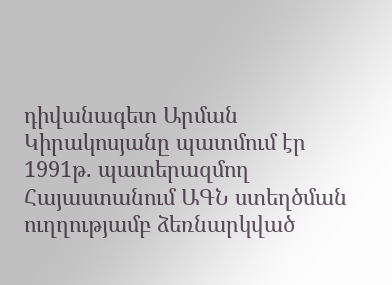դիվանագետ Արման Կիրակոսյանը պատմում էր 1991թ. պատերազմող Հայաստանում ԱԳՆ ստեղծման ուղղությամբ ձեռնարկված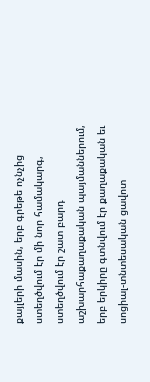քայլերի մասին, երբ գրեթե ոչնչից ստեղծվում էր մի նոր համակարգ, ստեղծվում էր շատ բարդ աշխարհաքաղաքական պայմաններում, երբ երկիրը գտնվում էր քաղաքական եւ սոցիալ-տնտեսական ցավոտ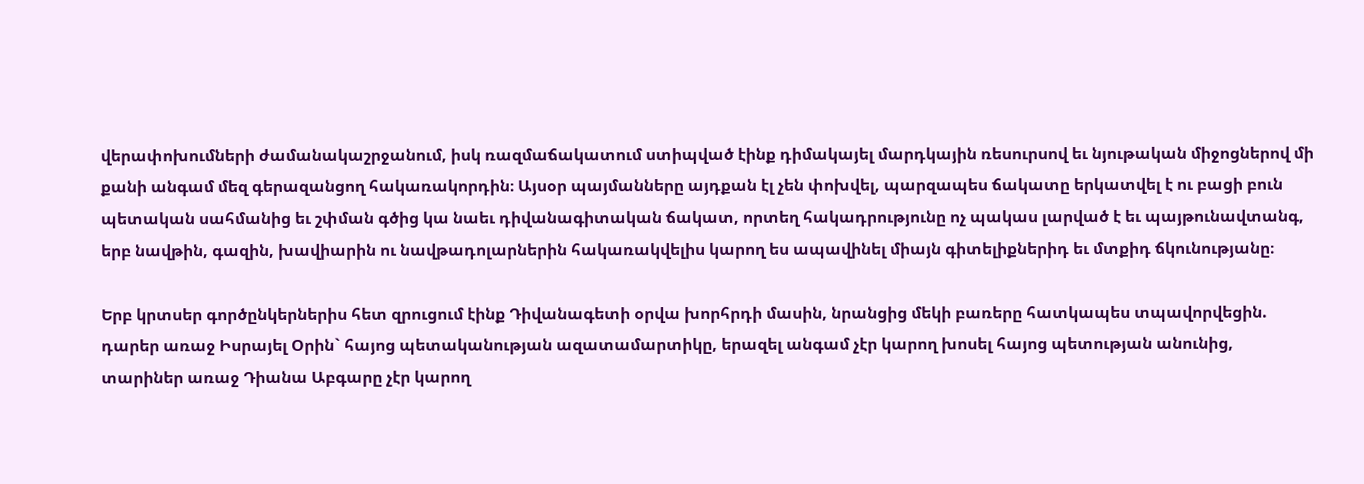վերափոխումների ժամանակաշրջանում, իսկ ռազմաճակատում ստիպված էինք դիմակայել մարդկային ռեսուրսով եւ նյութական միջոցներով մի քանի անգամ մեզ գերազանցող հակառակորդին։ Այսօր պայմանները այդքան էլ չեն փոխվել, պարզապես ճակատը երկատվել է ու բացի բուն պետական սահմանից եւ շփման գծից կա նաեւ դիվանագիտական ճակատ, որտեղ հակադրությունը ոչ պակաս լարված է եւ պայթունավտանգ, երբ նավթին, գազին, խավիարին ու նավթադոլարներին հակառակվելիս կարող ես ապավինել միայն գիտելիքներիդ եւ մտքիդ ճկունությանը։

Երբ կրտսեր գործընկերներիս հետ զրուցում էինք Դիվանագետի օրվա խորհրդի մասին, նրանցից մեկի բառերը հատկապես տպավորվեցին. դարեր առաջ Իսրայել Օրին` հայոց պետականության ազատամարտիկը, երազել անգամ չէր կարող խոսել հայոց պետության անունից, տարիներ առաջ Դիանա Աբգարը չէր կարող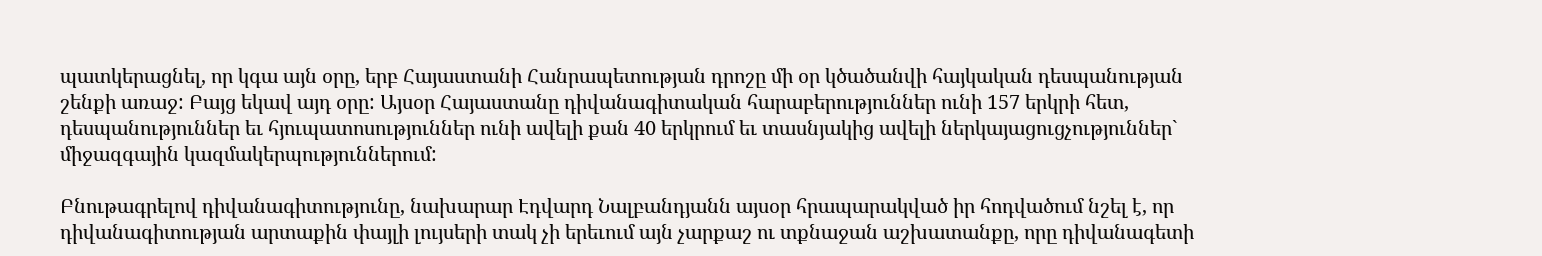պատկերացնել, որ կգա այն օրը, երբ Հայաստանի Հանրապետության դրոշը մի օր կծածանվի հայկական դեսպանության շենքի առաջ: Բայց եկավ այդ օրը: Այսօր Հայաստանը դիվանագիտական հարաբերություններ ունի 157 երկրի հետ, դեսպանություններ եւ հյուպատոսություններ ունի ավելի քան 40 երկրում եւ տասնյակից ավելի ներկայացուցչություններ` միջազգային կազմակերպություններում:

Բնութագրելով դիվանագիտությունը, նախարար Էդվարդ Նալբանդյանն այսօր հրապարակված իր հոդվածում նշել է, որ դիվանագիտության արտաքին փայլի լույսերի տակ չի երեւում այն չարքաշ ու տքնաջան աշխատանքը, որը դիվանագետի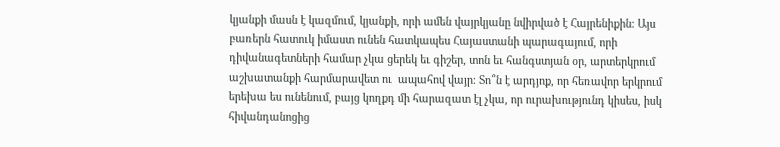կյանքի մասն է կազմում, կյանքի, որի ամեն վայրկյանը նվիրված է Հայրենիքին։ Այս բառերն հատուկ իմաստ ունեն հատկապես Հայաստանի պարագայում, որի դիվանագետների համար չկա ցերեկ եւ գիշեր, տոն եւ հանգստյան օր, արտերկրում աշխատանքի հարմարավետ ու  ապահով վայր։ Տո՞ն է արդյոք, որ հեռավոր երկրում երեխա ես ունենում, բայց կողքդ մի հարազատ էլ չկա, որ ուրախությունդ կիսես, իսկ հիվանդանոցից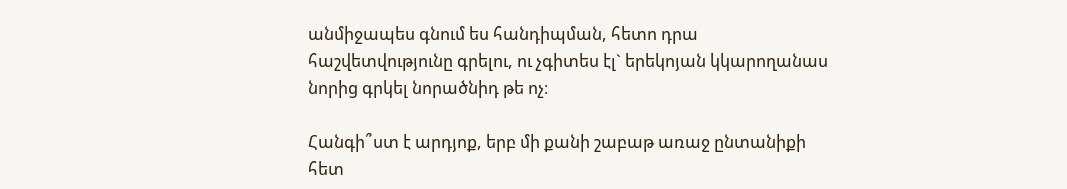անմիջապես գնում ես հանդիպման, հետո դրա հաշվետվությունը գրելու, ու չգիտես էլ` երեկոյան կկարողանաս նորից գրկել նորածնիդ թե ոչ։

Հանգի՞ստ է արդյոք, երբ մի քանի շաբաթ առաջ ընտանիքի հետ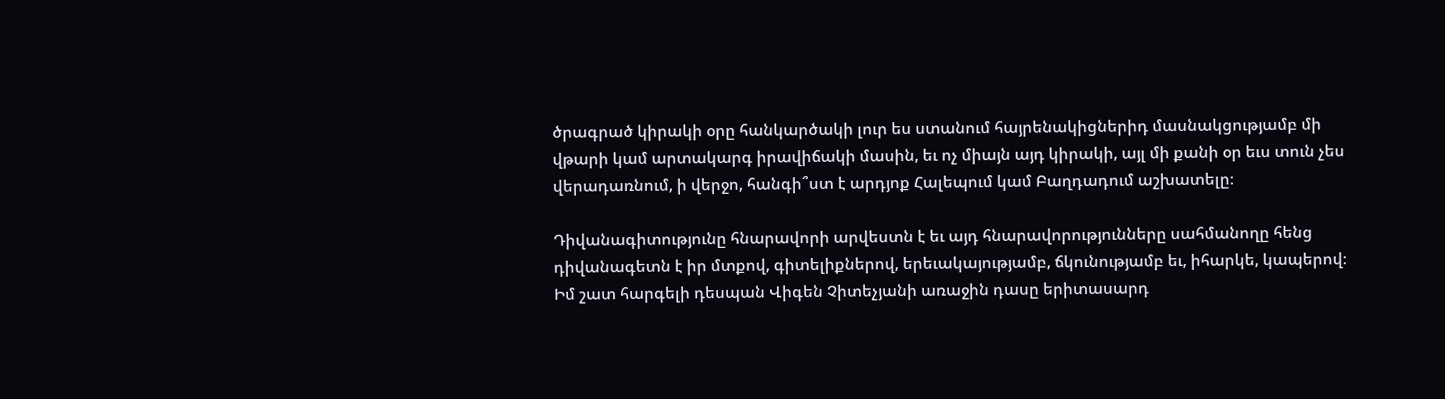ծրագրած կիրակի օրը հանկարծակի լուր ես ստանում հայրենակիցներիդ մասնակցությամբ մի վթարի կամ արտակարգ իրավիճակի մասին, եւ ոչ միայն այդ կիրակի, այլ մի քանի օր եւս տուն չես վերադառնում, ի վերջո, հանգի՞ստ է արդյոք Հալեպում կամ Բաղդադում աշխատելը։

Դիվանագիտությունը հնարավորի արվեստն է եւ այդ հնարավորությունները սահմանողը հենց դիվանագետն է իր մտքով, գիտելիքներով, երեւակայությամբ, ճկունությամբ եւ, իհարկե, կապերով։ Իմ շատ հարգելի դեսպան Վիգեն Չիտեչյանի առաջին դասը երիտասարդ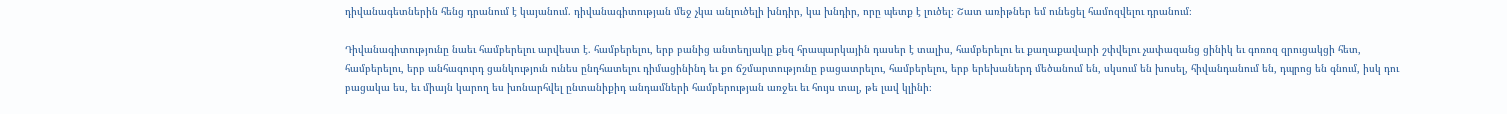դիվանագետներին հենց դրանում է կայանում. դիվանագիտության մեջ չկա անլուծելի խնդիր, կա խնդիր, որը պետք է լուծել։ Շատ առիթներ եմ ունեցել համոզվելու դրանում։

Դիվանագիտությունը նաեւ համբերելու արվեստ է. համբերելու, երբ բանից անտեղյակը քեզ հրապարկային դասեր է տալիս, համբերելու եւ քաղաքավարի շփվելու չափազանց ցինիկ եւ գոռոզ զրուցակցի հետ, համբերելու, երբ անհագուրդ ցանկություն ունես ընդհատելու դիմացինինդ եւ քո ճշմարտությունը բացատրելու, համբերելու, երբ երեխաներդ մեծանում են, սկսում են խոսել, հիվանդանում են, դպրոց են գնում, իսկ դու բացակա ես, եւ միայն կարող ես խոնարհվել ընտանիքիդ անդամների համբերության առջեւ եւ հույս տալ, թե լավ կլինի։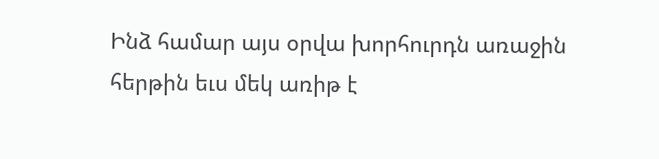Ինձ համար այս օրվա խորհուրդն առաջին հերթին եւս մեկ առիթ է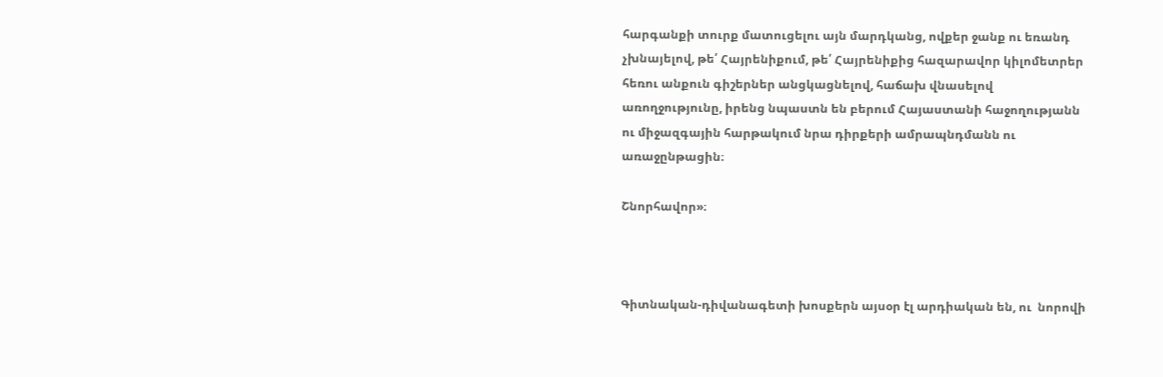հարգանքի տուրք մատուցելու այն մարդկանց, ովքեր ջանք ու եռանդ չխնայելով, թե՛ Հայրենիքում, թե՛ Հայրենիքից հազարավոր կիլոմետրեր հեռու անքուն գիշերներ անցկացնելով, հաճախ վնասելով առողջությունը, իրենց նպաստն են բերում Հայաստանի հաջողությանն ու միջազգային հարթակում նրա դիրքերի ամրապնդմանն ու առաջընթացին։

Շնորհավոր»։



Գիտնական-դիվանագետի խոսքերն այսօր էլ արդիական են, ու  նորովի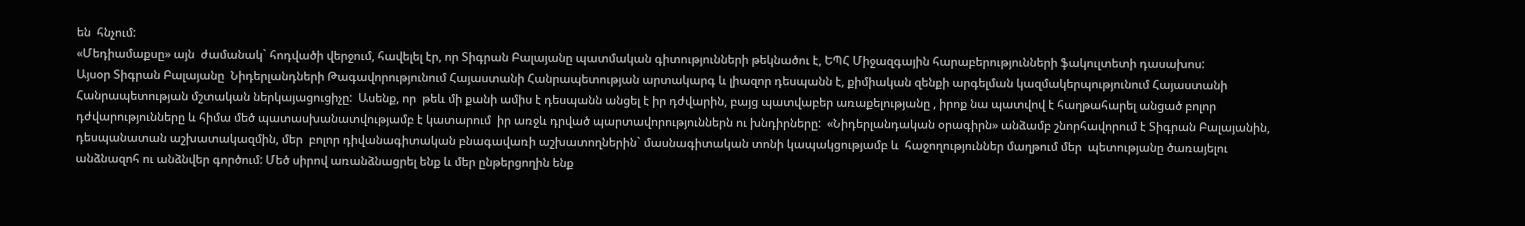են  հնչում:
«Մեդիամաքսը» այն  ժամանակ` հոդվածի վերջում, հավելել էր, որ Տիգրան Բալայանը պատմական գիտությունների թեկնածու է, ԵՊՀ Միջազգային հարաբերությունների ֆակուլտետի դասախոս:
Այսօր Տիգրան Բալայանը  Նիդերլանդների Թագավորությունում Հայաստանի Հանրապետության արտակարգ և լիազոր դեսպանն է, քիմիական զենքի արգելման կազմակերպությունում Հայաստանի Հանրապետության մշտական ներկայացուցիչը:  Ասենք, որ  թեև մի քանի ամիս է դեսպանն անցել է իր դժվարին, բայց պատվաբեր առաքելությանը , իրոք նա պատվով է հաղթահարել անցած բոլոր  դժվարությունները և հիմա մեծ պատասխանատվությամբ է կատարում  իր առջև դրված պարտավորություններն ու խնդիրները:  «Նիդերլանդական օրագիրն» անձամբ շնորհավորում է Տիգրան Բալայանին, դեսպանատան աշխատակազմին, մեր  բոլոր դիվանագիտական բնագավառի աշխատողներին` մասնագիտական տոնի կապակցությամբ և  հաջողություններ մաղթում մեր  պետությանը ծառայելու անձնազոհ ու անձնվեր գործում: Մեծ սիրով առանձնացրել ենք և մեր ընթերցողին ենք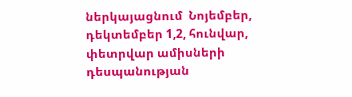ներկայացնում  Նոյեմբեր, դեկտեմբեր 1,2, հունվար, փետրվար ամիսների դեսպանության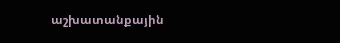աշխատանքային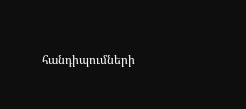հանդիպումների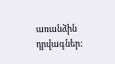առանձին դրվագներ: